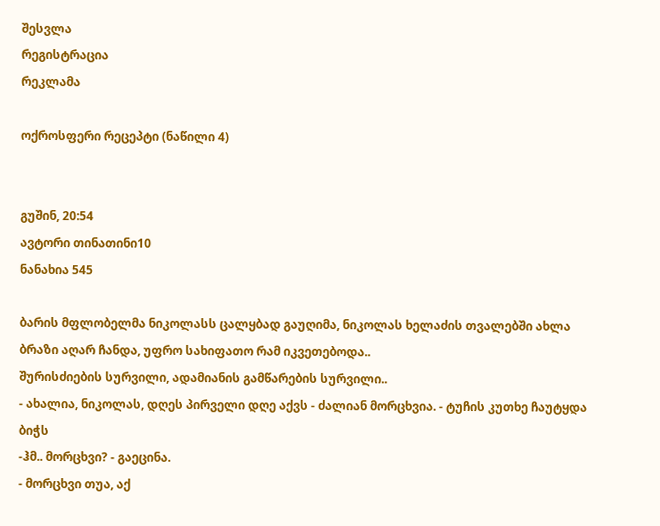შესვლა
რეგისტრაცია
რეკლამა

ოქროსფერი რეცეპტი (ნაწილი 4)


გუშინ, 20:54
ავტორი თინათინი10
ნანახია 545

ბარის მფლობელმა ნიკოლასს ცალყბად გაუღიმა, ნიკოლას ხელაძის თვალებში ახლა ბრაზი აღარ ჩანდა, უფრო სახიფათო რამ იკვეთებოდა..
შურისძიების სურვილი, ადამიანის გამწარების სურვილი..
- ახალია, ნიკოლას, დღეს პირველი დღე აქვს - ძალიან მორცხვია. - ტუჩის კუთხე ჩაუტყდა ბიჭს
-ჰმ.. მორცხვი? - გაეცინა.
- მორცხვი თუა, აქ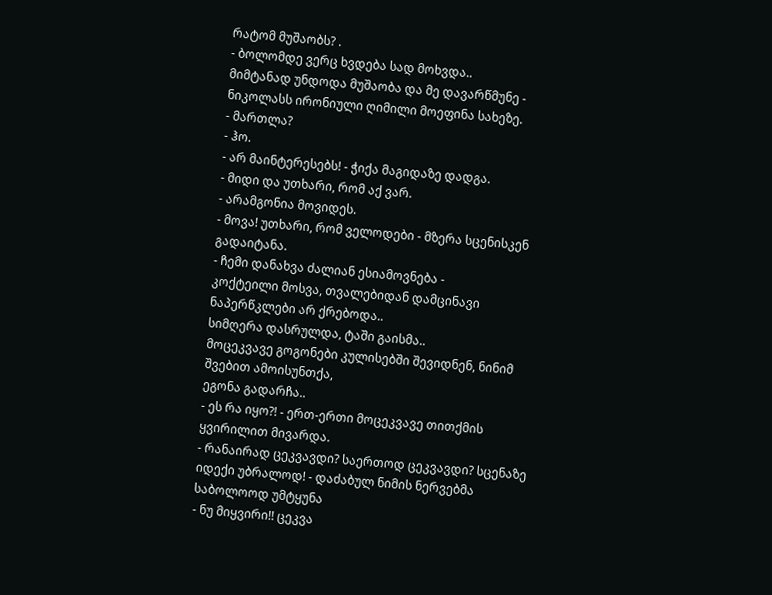რატომ მუშაობს? .
- ბოლომდე ვერც ხვდება სად მოხვდა..
მიმტანად უნდოდა მუშაობა და მე დავარწმუნე - ნიკოლასს ირონიული ღიმილი მოეფინა სახეზე.
- მართლა?
- ჰო.
- არ მაინტერესებს! - ჭიქა მაგიდაზე დადგა.
- მიდი და უთხარი, რომ აქ ვარ.
- არამგონია მოვიდეს.
- მოვა! უთხარი, რომ ველოდები - მზერა სცენისკენ გადაიტანა.
- ჩემი დანახვა ძალიან ესიამოვნება -
კოქტეილი მოსვა, თვალებიდან დამცინავი ნაპერწკლები არ ქრებოდა..
სიმღერა დასრულდა, ტაში გაისმა..
მოცეკვავე გოგონები კულისებში შევიდნენ, ნინიმ შვებით ამოისუნთქა,
ეგონა გადარჩა..
- ეს რა იყო?! - ერთ-ერთი მოცეკვავე თითქმის ყვირილით მივარდა.
- რანაირად ცეკვავდი? საერთოდ ცეკვავდი? სცენაზე იდექი უბრალოდ! - დაძაბულ ნიმის ნერვებმა საბოლოოდ უმტყუნა
- ნუ მიყვირი!! ცეკვა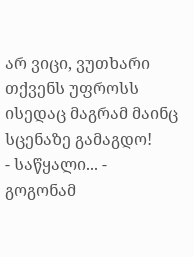არ ვიცი, ვუთხარი თქვენს უფროსს ისედაც მაგრამ მაინც სცენაზე გამაგდო!
- საწყალი... - გოგონამ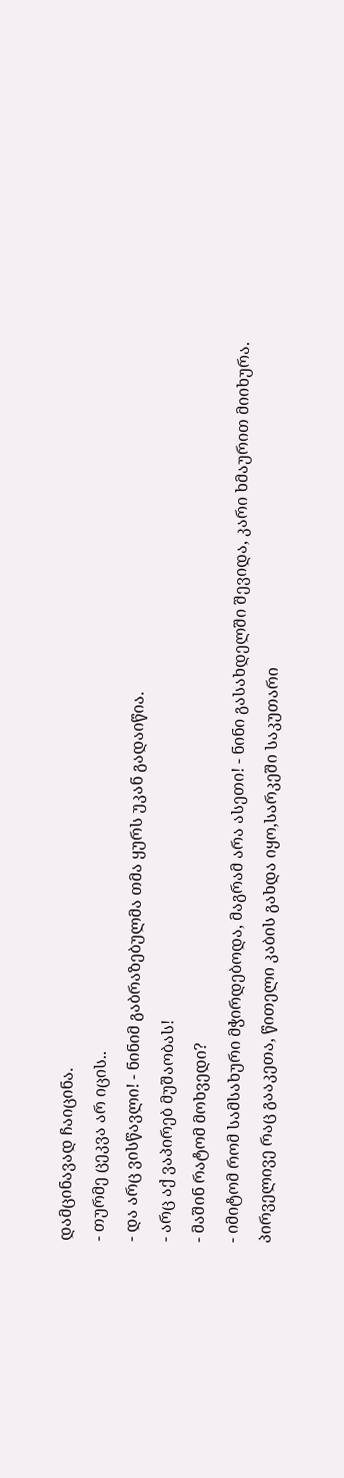დამცინავად ჩაიცინა.
- თურმე ცეკვა არ იცის..
- და არც ვისწავლი! - ნინიმ გაბრაზებულმა თმა ყურს უკან გადაიწია.
- არც აქ ვაპირებ მუშაობას!
- მაშინ რატომ მოხვედი?
- იმიტომ რომ სამსახური მჭირდებოდა, მაგრამ არა ასეთი! - ნინი გასახდელში შევიდა, კარი ხმაურით მიიხურა.
პირველივე რაც გააკეთა, წითელი კაბის გახდა იყო,სარკეში საკუთარი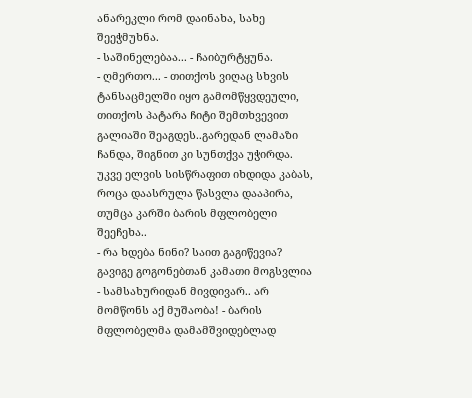ანარეკლი რომ დაინახა, სახე შეეჭმუხნა.
- საშინელებაა... - ჩაიბურტყუნა.
- ღმერთო... - თითქოს ვიღაც სხვის ტანსაცმელში იყო გამომწყვდეული,
თითქოს პატარა ჩიტი შემთხვევით გალიაში შეაგდეს..გარედან ლამაზი ჩანდა, შიგნით კი სუნთქვა უჭირდა.
უკვე ელვის სისწრაფით იხდიდა კაბას, როცა დაასრულა წასვლა დააპირა, თუმცა კარში ბარის მფლობელი შეეჩეხა..
- რა ხდება ნინი? საით გაგიწევია? გავიგე გოგონებთან კამათი მოგსვლია
- სამსახურიდან მივდივარ.. არ მომწონს აქ მუშაობა! - ბარის მფლობელმა დამამშვიდებლად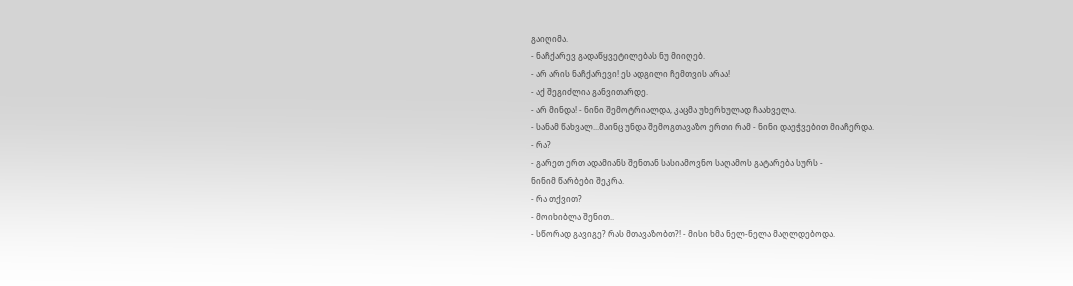გაიღიმა.
- ნაჩქარევ გადაწყვეტილებას ნუ მიიღებ.
- არ არის ნაჩქარევი! ეს ადგილი ჩემთვის არაა!
- აქ შეგიძლია განვითარდე.
- არ მინდა! - ნინი შემოტრიალდა, კაცმა უხერხულად ჩაახველა.
- სანამ წახვალ...მაინც უნდა შემოგთავაზო ერთი რამ - ნინი დაეჭვებით მიაჩერდა.
- რა?
- გარეთ ერთ ადამიანს შენთან სასიამოვნო საღამოს გატარება სურს -
ნინიმ წარბები შეკრა.
- რა თქვით?
- მოიხიბლა შენით..
- სწორად გავიგე? რას მთავაზობთ?! - მისი ხმა ნელ-ნელა მაღლდებოდა.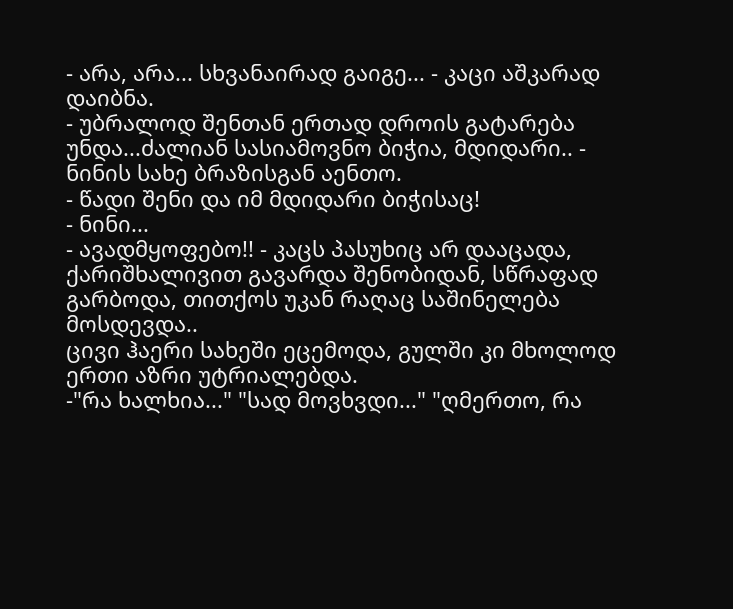- არა, არა... სხვანაირად გაიგე... - კაცი აშკარად დაიბნა.
- უბრალოდ შენთან ერთად დროის გატარება უნდა...ძალიან სასიამოვნო ბიჭია, მდიდარი.. - ნინის სახე ბრაზისგან აენთო.
- წადი შენი და იმ მდიდარი ბიჭისაც!
- ნინი...
- ავადმყოფებო!! - კაცს პასუხიც არ დააცადა, ქარიშხალივით გავარდა შენობიდან, სწრაფად გარბოდა, თითქოს უკან რაღაც საშინელება მოსდევდა..
ცივი ჰაერი სახეში ეცემოდა, გულში კი მხოლოდ ერთი აზრი უტრიალებდა.
-"რა ხალხია..." "სად მოვხვდი..." "ღმერთო, რა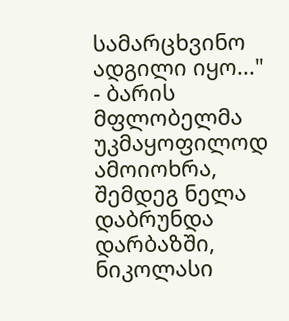სამარცხვინო ადგილი იყო..." - ბარის მფლობელმა უკმაყოფილოდ ამოიოხრა,
შემდეგ ნელა დაბრუნდა დარბაზში, ნიკოლასი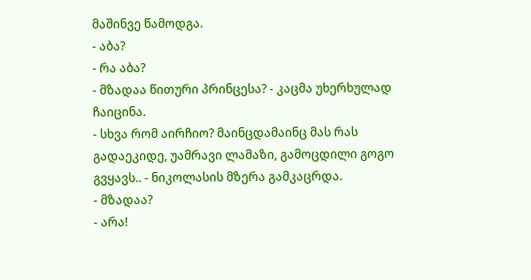მაშინვე წამოდგა.
- აბა?
- რა აბა?
- მზადაა წითური პრინცესა? - კაცმა უხერხულად ჩაიცინა.
- სხვა რომ აირჩიო? მაინცდამაინც მას რას გადაეკიდე, უამრავი ლამაზი, გამოცდილი გოგო გვყავს.. - ნიკოლასის მზერა გამკაცრდა.
- მზადაა?
- არა!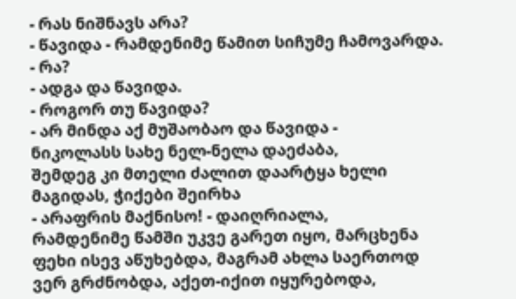- რას ნიშნავს არა?
- წავიდა - რამდენიმე წამით სიჩუმე ჩამოვარდა.
- რა?
- ადგა და წავიდა.
- როგორ თუ წავიდა?
- არ მინდა აქ მუშაობაო და წავიდა -
ნიკოლასს სახე ნელ-ნელა დაეძაბა,
შემდეგ კი მთელი ძალით დაარტყა ხელი მაგიდას, ჭიქები შეირხა
- არაფრის მაქნისო! - დაიღრიალა,
რამდენიმე წამში უკვე გარეთ იყო, მარცხენა ფეხი ისევ აწუხებდა, მაგრამ ახლა საერთოდ ვერ გრძნობდა, აქეთ-იქით იყურებოდა,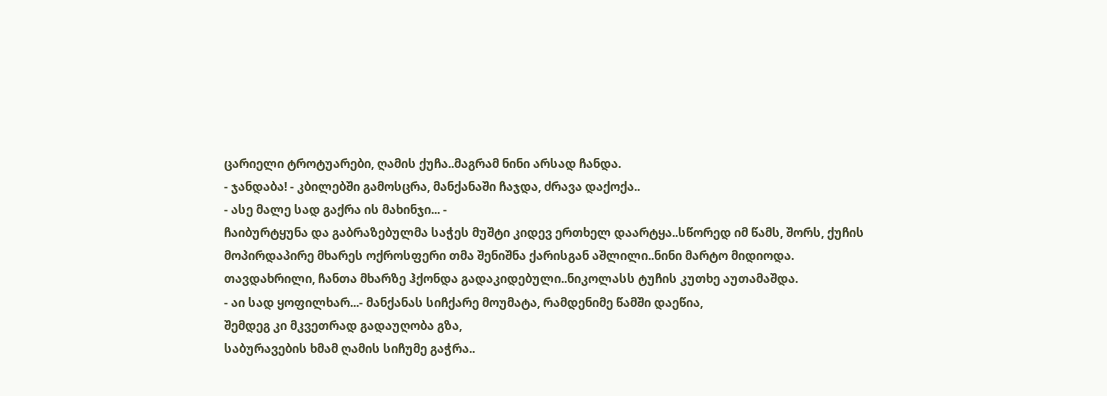ცარიელი ტროტუარები, ღამის ქუჩა..მაგრამ ნინი არსად ჩანდა.
- ჯანდაბა! - კბილებში გამოსცრა, მანქანაში ჩაჯდა, ძრავა დაქოქა..
- ასე მალე სად გაქრა ის მახინჯი... -
ჩაიბურტყუნა და გაბრაზებულმა საჭეს მუშტი კიდევ ერთხელ დაარტყა..სწორედ იმ წამს, შორს, ქუჩის მოპირდაპირე მხარეს ოქროსფერი თმა შენიშნა ქარისგან აშლილი..ნინი მარტო მიდიოდა.
თავდახრილი, ჩანთა მხარზე ჰქონდა გადაკიდებული..ნიკოლასს ტუჩის კუთხე აუთამაშდა.
- აი სად ყოფილხარ...- მანქანას სიჩქარე მოუმატა, რამდენიმე წამში დაეწია,
შემდეგ კი მკვეთრად გადაუღობა გზა,
საბურავების ხმამ ღამის სიჩუმე გაჭრა..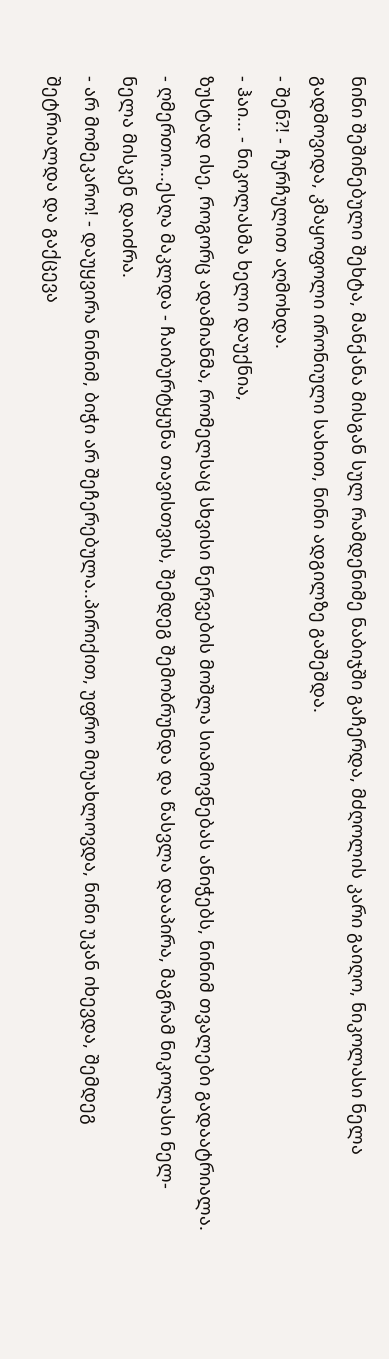ნინი შეშინებული შეხტა, მანქანა მისგან სულ რამდენიმე ნაბიჯში გაჩერდა, მძღოლის კარი გაიღო, ნიკოლასი ნელა გადმოვიდა, კმაყოფოლი ირონიული სახით, ნინი ადგილზე გაშეშდა.
- შენ?! - ჩურჩულით აღმოხდა.
- ჰაი... - ნიკოლასმა ხელი დაუქნია,
ზუსტად ისე, როგორც ადამიანმა, რომელსაც სხვისი ნერვების მოშლა სიამოვნებას ანიჭებს, ნინიმ თვალები გადაატრიალა.
- ღმერთო...ესღა მაკლდა - ჩაიბურტყუნა თავისთვის, შემდეგ შემობრუნდა და წასვლა დააპირა, მაგრამ ნიკოლასი ნელ-ნელა მისკენ დაიძრა.
- არ მომეკარო! - დაუყვირა ნინიმ, ბიჭი არ შეჩერებულა..პირიქით, უფრო მიუახლოვდა, ნინი უკან იხევდა, შემდეგ შეტრიალდა და გაქცევა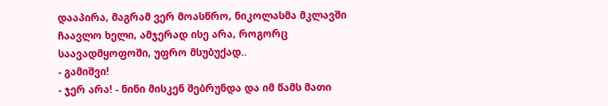დააპირა, მაგრამ ვერ მოასწრო, ნიკოლასმა მკლავში ჩაავლო ხელი, ამჯერად ისე არა, როგორც საავადმყოფოში, უფრო მსუბუქად..
- გამიშვი!
- ჯერ არა! - ნინი მისკენ შებრუნდა და იმ წამს მათი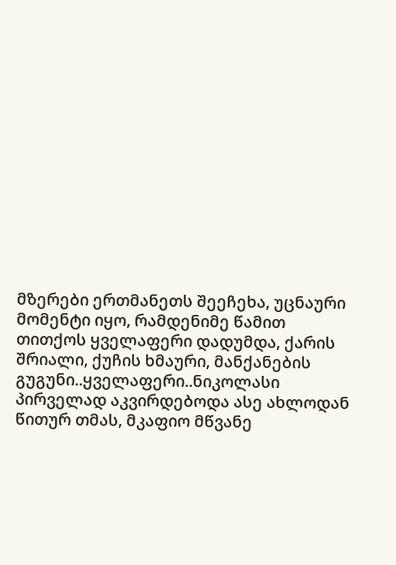მზერები ერთმანეთს შეეჩეხა, უცნაური მომენტი იყო, რამდენიმე წამით თითქოს ყველაფერი დადუმდა, ქარის შრიალი, ქუჩის ხმაური, მანქანების გუგუნი..ყველაფერი..ნიკოლასი პირველად აკვირდებოდა ასე ახლოდან წითურ თმას, მკაფიო მწვანე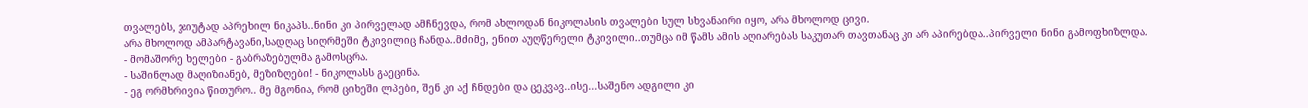თვალებს, ჯიუტად აპრეხილ ნიკაპს..ნინი კი პირველად ამჩნევდა, რომ ახლოდან ნიკოლასის თვალები სულ სხვანაირი იყო, არა მხოლოდ ცივი.
არა მხოლოდ ამპარტავანი,სადღაც სიღრმეში ტკივილიც ჩანდა..მძიმე, ენით აუღწერელი ტკივილი..თუმცა იმ წამს ამის აღიარებას საკუთარ თავთანაც კი არ აპირებდა..პირველი ნინი გამოფხიზლდა.
- მომაშორე ხელები - გაბრაზებულმა გამოსცრა.
- საშინლად მაღიზიანებ, მეზიზღები! - ნიკოლასს გაეცინა.
- ეგ ორმხრივია წითურო.. მე მგონია, რომ ციხეში ლპები, შენ კი აქ ჩნდები და ცეკვავ..ისე...საშენო ადგილი კი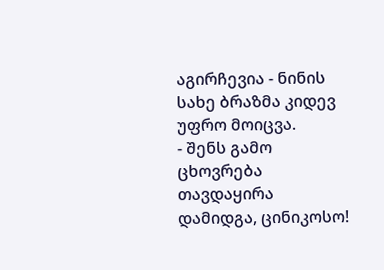აგირჩევია - ნინის სახე ბრაზმა კიდევ უფრო მოიცვა.
- შენს გამო ცხოვრება თავდაყირა დამიდგა, ცინიკოსო!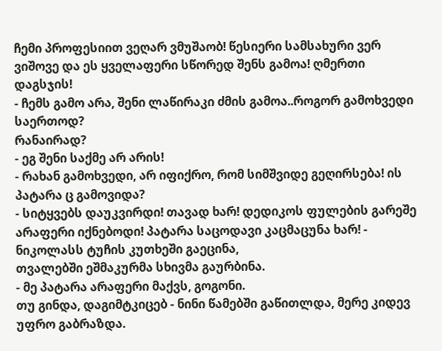ჩემი პროფესიით ვეღარ ვმუშაობ! წესიერი სამსახური ვერ ვიშოვე და ეს ყველაფერი სწორედ შენს გამოა! ღმერთი დაგსჯის!
- ჩემს გამო არა, შენი ლაწირაკი ძმის გამოა..როგორ გამოხვედი საერთოდ?
რანაირად?
- ეგ შენი საქმე არ არის!
- რახან გამოხვედი, არ იფიქრო, რომ სიმშვიდე გეღირსება! ის პატარა ც გამოვიდა?
- სიტყვებს დაუკვირდი! თავად ხარ! დედიკოს ფულების გარეშე არაფერი იქნებოდი! პატარა საცოდავი კაცმაცუნა ხარ! - ნიკოლასს ტუჩის კუთხეში გაეცინა,
თვალებში ეშმაკურმა სხივმა გაურბინა.
- მე პატარა არაფერი მაქვს, გოგონი.
თუ გინდა, დაგიმტკიცებ - ნინი წამებში გაწითლდა, მერე კიდევ უფრო გაბრაზდა.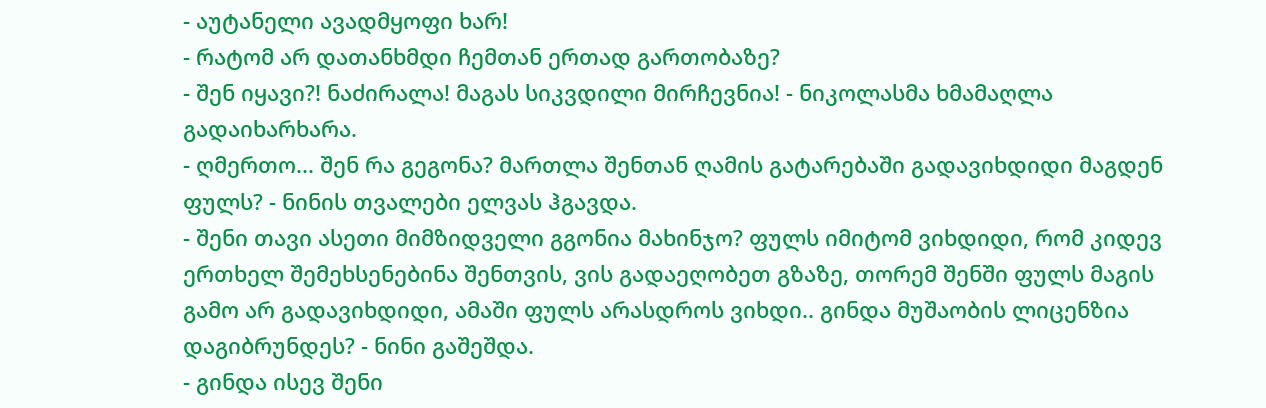- აუტანელი ავადმყოფი ხარ!
- რატომ არ დათანხმდი ჩემთან ერთად გართობაზე?
- შენ იყავი?! ნაძირალა! მაგას სიკვდილი მირჩევნია! - ნიკოლასმა ხმამაღლა გადაიხარხარა.
- ღმერთო... შენ რა გეგონა? მართლა შენთან ღამის გატარებაში გადავიხდიდი მაგდენ ფულს? - ნინის თვალები ელვას ჰგავდა.
- შენი თავი ასეთი მიმზიდველი გგონია მახინჯო? ფულს იმიტომ ვიხდიდი, რომ კიდევ ერთხელ შემეხსენებინა შენთვის, ვის გადაეღობეთ გზაზე, თორემ შენში ფულს მაგის გამო არ გადავიხდიდი, ამაში ფულს არასდროს ვიხდი.. გინდა მუშაობის ლიცენზია დაგიბრუნდეს? - ნინი გაშეშდა.
- გინდა ისევ შენი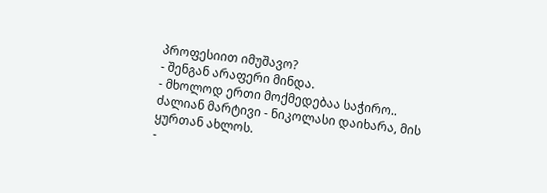პროფესიით იმუშავო?
- შენგან არაფერი მინდა.
- მხოლოდ ერთი მოქმედებაა საჭირო..
ძალიან მარტივი - ნიკოლასი დაიხარა, მის ყურთან ახლოს.
-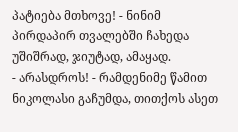პატიება მთხოვე! - ნინიმ პირდაპირ თვალებში ჩახედა უშიშრად, ჯიუტად, ამაყად.
- არასდროს! - რამდენიმე წამით ნიკოლასი გაჩუმდა, თითქოს ასეთ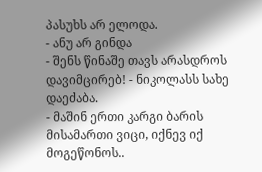პასუხს არ ელოდა.
- ანუ არ გინდა
- შენს წინაშე თავს არასდროს დავიმცირებ! - ნიკოლასს სახე დაეძაბა.
- მაშინ ერთი კარგი ბარის მისამართი ვიცი, იქნევ იქ მოგეწონოს..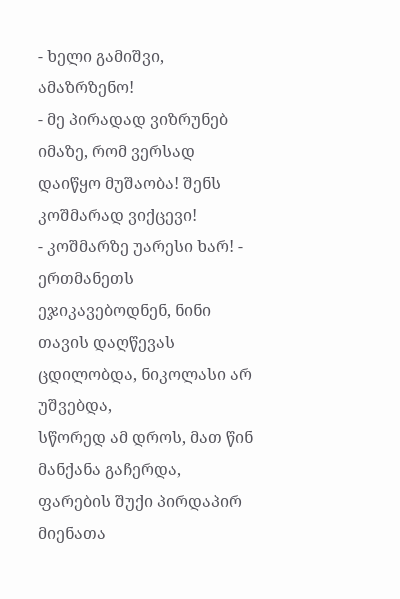- ხელი გამიშვი, ამაზრზენო!
- მე პირადად ვიზრუნებ იმაზე, რომ ვერსად დაიწყო მუშაობა! შენს კოშმარად ვიქცევი!
- კოშმარზე უარესი ხარ! - ერთმანეთს ეჯიკავებოდნენ, ნინი თავის დაღწევას ცდილობდა, ნიკოლასი არ უშვებდა,
სწორედ ამ დროს, მათ წინ მანქანა გაჩერდა, ფარების შუქი პირდაპირ მიენათა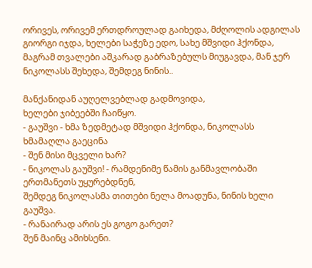ორივეს, ორივემ ერთდროულად გაიხედა, მძღოლის ადგილას გიორგი იჯდა, ხელები საჭეზე ედო, სახე მშვიდი ჰქონდა, მაგრამ თვალები აშკარად გაბრაზებულს მიუგავდა, მან ჯერ ნიკოლასს შეხედა, შემდეგ ნინის..

მანქანიდან აუღელვებლად გადმოვიდა,
ხელები ჯიბეებში ჩაიწყო.
- გაუშვი - ხმა ზედმეტად მშვიდი ჰქონდა, ნიკოლასს ხმამაღლა გაეცინა
- შენ მისი მცველი ხარ?
- ნიკოლას გაუშვი! - რამდენიმე წამის განმავლობაში ერთმანეთს უყურებდნენ,
შემდეგ ნიკოლასმა თითები ნელა მოადუნა, ნინის ხელი გაუშვა.
- რანაირად არის ეს გოგო გარეთ?
შენ მაინც ამიხსენი.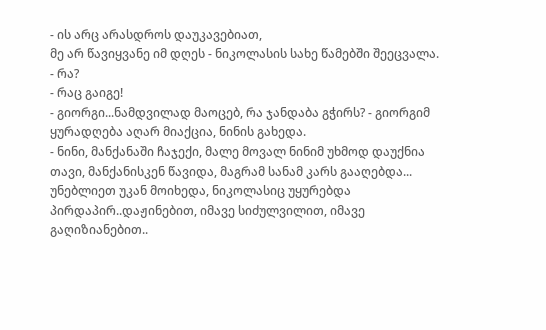- ის არც არასდროს დაუკავებიათ,
მე არ წავიყვანე იმ დღეს - ნიკოლასის სახე წამებში შეეცვალა.
- რა?
- რაც გაიგე!
- გიორგი...ნამდვილად მაოცებ, რა ჯანდაბა გჭირს? - გიორგიმ ყურადღება აღარ მიაქცია, ნინის გახედა.
- ნინი, მანქანაში ჩაჯექი, მალე მოვალ ნინიმ უხმოდ დაუქნია თავი, მანქანისკენ წავიდა, მაგრამ სანამ კარს გააღებდა...
უნებლიეთ უკან მოიხედა, ნიკოლასიც უყურებდა პირდაპირ..დაჟინებით, იმავე სიძულვილით, იმავე გაღიზიანებით..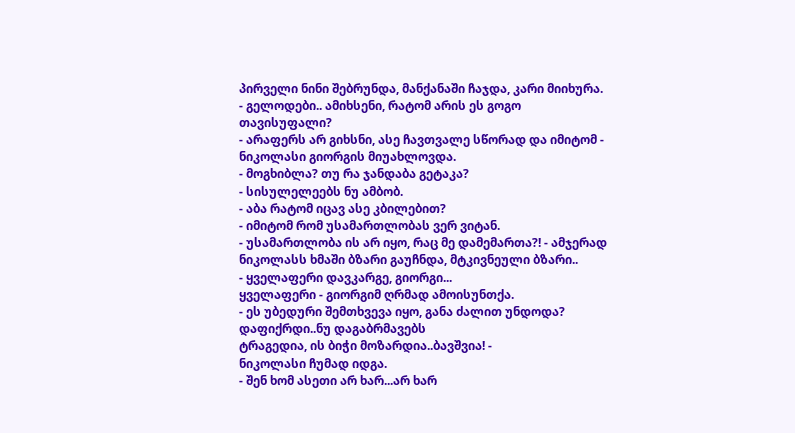პირველი ნინი შებრუნდა, მანქანაში ჩაჯდა, კარი მიიხურა.
- გელოდები.. ამიხსენი, რატომ არის ეს გოგო თავისუფალი?
- არაფერს არ გიხსნი, ასე ჩავთვალე სწორად და იმიტომ - ნიკოლასი გიორგის მიუახლოვდა.
- მოგხიბლა? თუ რა ჯანდაბა გეტაკა?
- სისულელეებს ნუ ამბობ.
- აბა რატომ იცავ ასე კბილებით?
- იმიტომ რომ უსამართლობას ვერ ვიტან.
- უსამართლობა ის არ იყო, რაც მე დამემართა?! - ამჯერად ნიკოლასს ხმაში ბზარი გაუჩნდა, მტკივნეული ბზარი..
- ყველაფერი დავკარგე, გიორგი...
ყველაფერი - გიორგიმ ღრმად ამოისუნთქა.
- ეს უბედური შემთხვევა იყო, განა ძალით უნდოდა? დაფიქრდი..ნუ დაგაბრმავებს
ტრაგედია, ის ბიჭი მოზარდია..ბავშვია! -
ნიკოლასი ჩუმად იდგა.
- შენ ხომ ასეთი არ ხარ...არ ხარ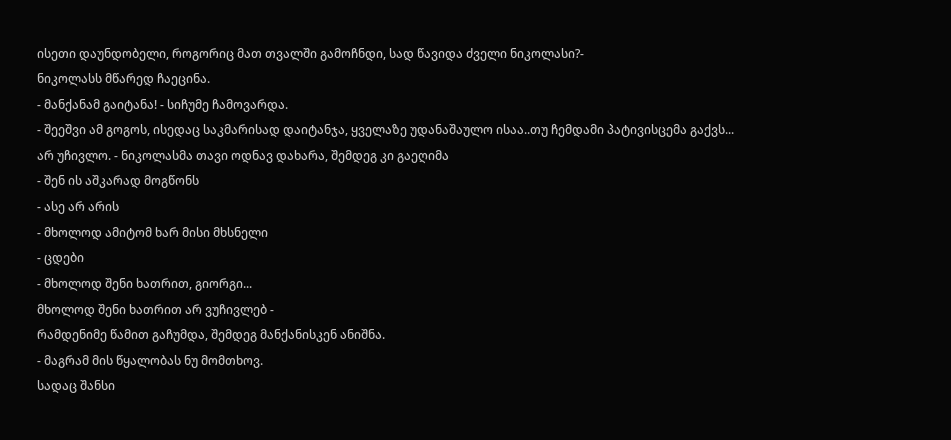ისეთი დაუნდობელი, როგორიც მათ თვალში გამოჩნდი, სად წავიდა ძველი ნიკოლასი?-
ნიკოლასს მწარედ ჩაეცინა.
- მანქანამ გაიტანა! - სიჩუმე ჩამოვარდა.
- შეეშვი ამ გოგოს, ისედაც საკმარისად დაიტანჯა, ყველაზე უდანაშაულო ისაა..თუ ჩემდამი პატივისცემა გაქვს...
არ უჩივლო. - ნიკოლასმა თავი ოდნავ დახარა, შემდეგ კი გაეღიმა
- შენ ის აშკარად მოგწონს
- ასე არ არის
- მხოლოდ ამიტომ ხარ მისი მხსნელი
- ცდები
- მხოლოდ შენი ხათრით, გიორგი...
მხოლოდ შენი ხათრით არ ვუჩივლებ -
რამდენიმე წამით გაჩუმდა, შემდეგ მანქანისკენ ანიშნა.
- მაგრამ მის წყალობას ნუ მომთხოვ.
სადაც შანსი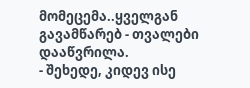მომეცემა..ყველგან გავამწარებ - თვალები დააწვრილა.
- შეხედე, კიდევ ისე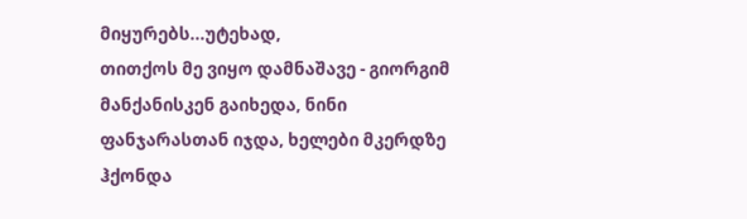მიყურებს...უტეხად,
თითქოს მე ვიყო დამნაშავე - გიორგიმ მანქანისკენ გაიხედა, ნინი ფანჯარასთან იჯდა, ხელები მკერდზე ჰქონდა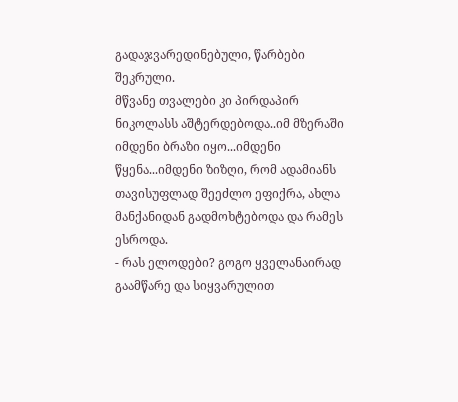გადაჯვარედინებული, წარბები შეკრული.
მწვანე თვალები კი პირდაპირ ნიკოლასს აშტერდებოდა..იმ მზერაში იმდენი ბრაზი იყო...იმდენი წყენა...იმდენი ზიზღი, რომ ადამიანს თავისუფლად შეეძლო ეფიქრა, ახლა მანქანიდან გადმოხტებოდა და რამეს ესროდა.
- რას ელოდები? გოგო ყველანაირად გაამწარე და სიყვარულით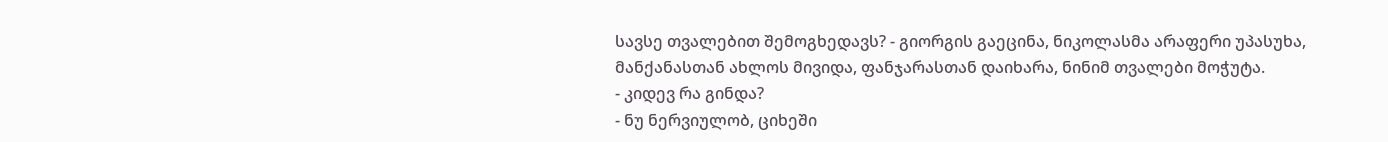სავსე თვალებით შემოგხედავს? - გიორგის გაეცინა, ნიკოლასმა არაფერი უპასუხა,
მანქანასთან ახლოს მივიდა, ფანჯარასთან დაიხარა, ნინიმ თვალები მოჭუტა.
- კიდევ რა გინდა?
- ნუ ნერვიულობ, ციხეში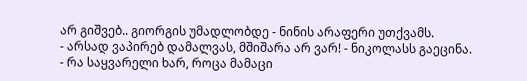არ გიშვებ.. გიორგის უმადლობდე - ნინის არაფერი უთქვამს.
- არსად ვაპირებ დამალვას, მშიშარა არ ვარ! - ნიკოლასს გაეცინა.
- რა საყვარელი ხარ, როცა მამაცი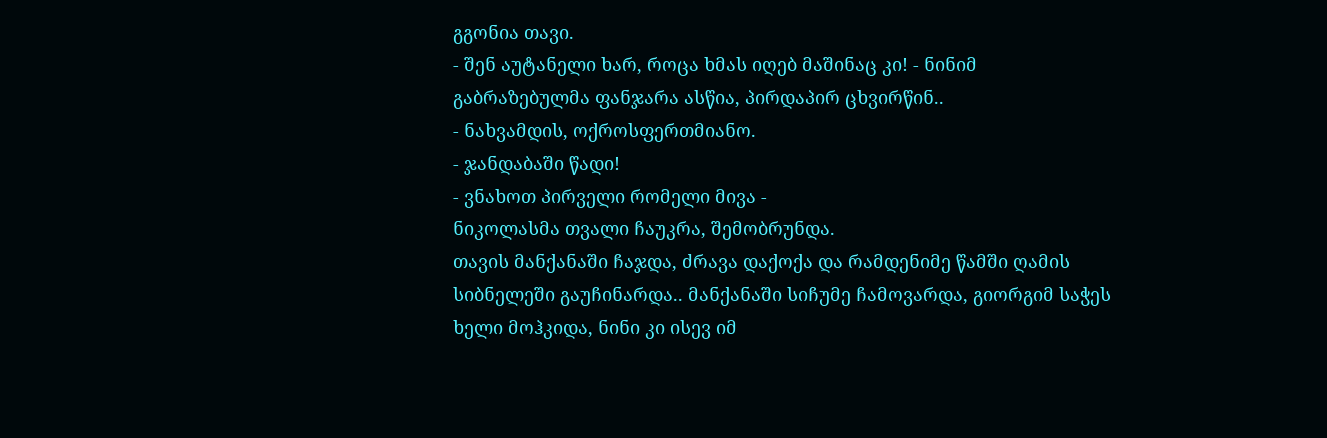გგონია თავი.
- შენ აუტანელი ხარ, როცა ხმას იღებ მაშინაც კი! - ნინიმ გაბრაზებულმა ფანჯარა ასწია, პირდაპირ ცხვირწინ..
- ნახვამდის, ოქროსფერთმიანო.
- ჯანდაბაში წადი!
- ვნახოთ პირველი რომელი მივა -
ნიკოლასმა თვალი ჩაუკრა, შემობრუნდა.
თავის მანქანაში ჩაჯდა, ძრავა დაქოქა და რამდენიმე წამში ღამის სიბნელეში გაუჩინარდა.. მანქანაში სიჩუმე ჩამოვარდა, გიორგიმ საჭეს ხელი მოჰკიდა, ნინი კი ისევ იმ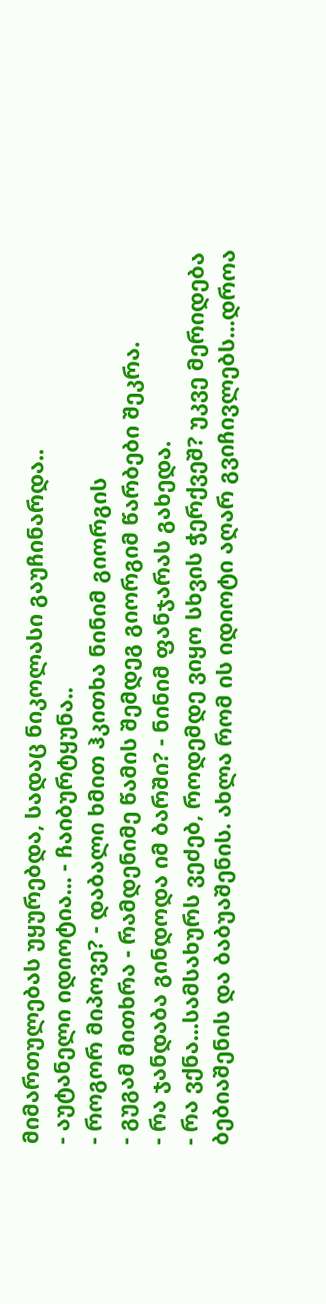მიმართულებას უყურებდა, სადაც ნიკოლასი გაუჩინარდა..
- აუტანელი იდიოტია... - ჩაიბურტყუნა..
- როგორ მიპოვე? - დაბალი ხმით ჰკითხა ნინიმ გიორგის
- გუგამ მითხრა - რამდენიმე წამის შემდეგ გიორგიმ წარბები შეკრა.
- რა ჯანდაბა გინდოდა იმ ბარში? - ნინიმ ფანჯარას გახედა.
- რა ვქნა...სამსახურს ვეძებ, როდემდე ვიყო სხვის ჭერქვეშ? უკვე მერიდება ბებიაშენის და ბაბუაშენის. ახლა რომ ის იდიოტი აღარ გვიჩივლებს...დროა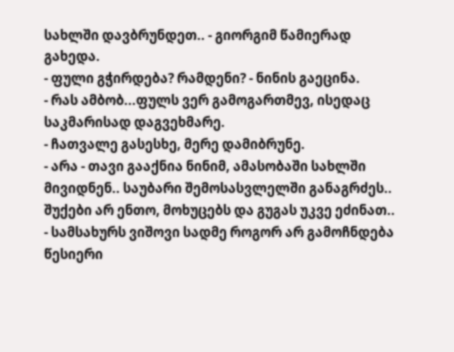სახლში დავბრუნდეთ.. - გიორგიმ წამიერად გახედა.
- ფული გჭირდება? რამდენი? - ნინის გაეცინა.
- რას ამბობ...ფულს ვერ გამოგართმევ, ისედაც საკმარისად დაგვეხმარე.
- ჩათვალე გასესხე, მერე დამიბრუნე.
- არა - თავი გააქნია ნინიმ, ამასობაში სახლში მივიდნენ.. საუბარი შემოსასვლელში განაგრძეს.. შუქები არ ენთო, მოხუცებს და გუგას უკვე ეძინათ..
- სამსახურს ვიშოვი სადმე როგორ არ გამოჩნდება წესიერი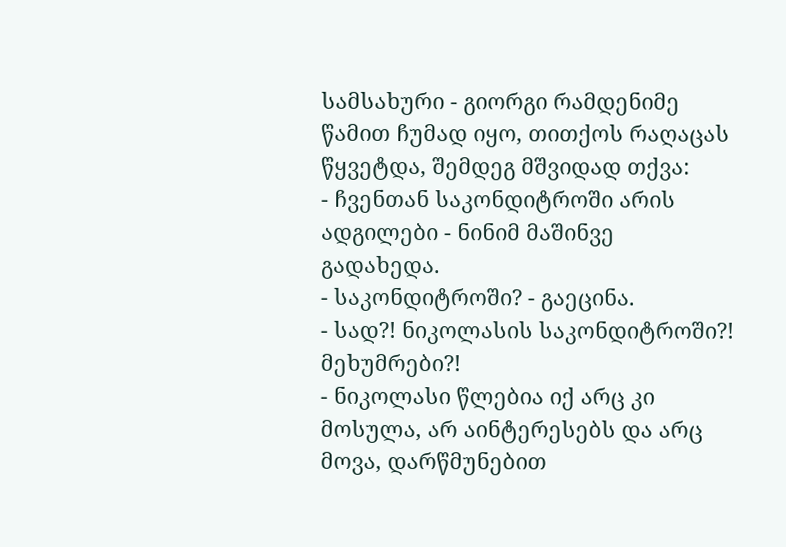სამსახური - გიორგი რამდენიმე წამით ჩუმად იყო, თითქოს რაღაცას წყვეტდა, შემდეგ მშვიდად თქვა:
- ჩვენთან საკონდიტროში არის ადგილები - ნინიმ მაშინვე გადახედა.
- საკონდიტროში? - გაეცინა.
- სად?! ნიკოლასის საკონდიტროში?!
მეხუმრები?!
- ნიკოლასი წლებია იქ არც კი მოსულა, არ აინტერესებს და არც მოვა, დარწმუნებით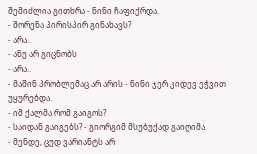შემიძლია გითხრა - ნინი ჩაფიქრდა.
- შორენა პირისპირ გინახავს?
- არა..
- ანუ არ გიცნობს
- არა..
- მაშინ პრობლემაც არ არის - ნინი ჯერ კიდევ ეჭვით უყურებდა.
- იმ ქალმა რომ გაიგოს?
- საიდან გაიგებს? - გიორგიმ მსუბუქად გაიღიმა.
- მენდე, ცუდ ვარიანტს არ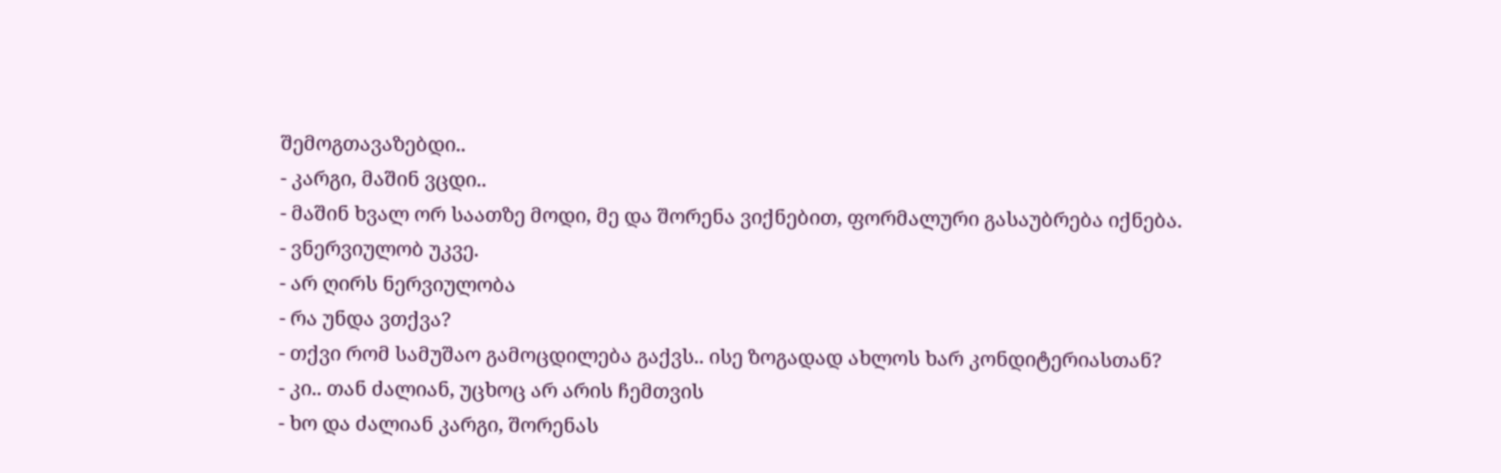შემოგთავაზებდი..
- კარგი, მაშინ ვცდი..
- მაშინ ხვალ ორ საათზე მოდი, მე და შორენა ვიქნებით, ფორმალური გასაუბრება იქნება.
- ვნერვიულობ უკვე.
- არ ღირს ნერვიულობა
- რა უნდა ვთქვა?
- თქვი რომ სამუშაო გამოცდილება გაქვს.. ისე ზოგადად ახლოს ხარ კონდიტერიასთან?
- კი.. თან ძალიან, უცხოც არ არის ჩემთვის
- ხო და ძალიან კარგი, შორენას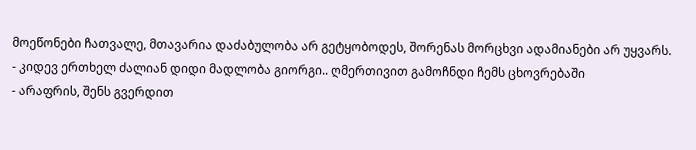მოეწონები ჩათვალე, მთავარია დაძაბულობა არ გეტყობოდეს, შორენას მორცხვი ადამიანები არ უყვარს.
- კიდევ ერთხელ ძალიან დიდი მადლობა გიორგი.. ღმერთივით გამოჩნდი ჩემს ცხოვრებაში
- არაფრის, შენს გვერდით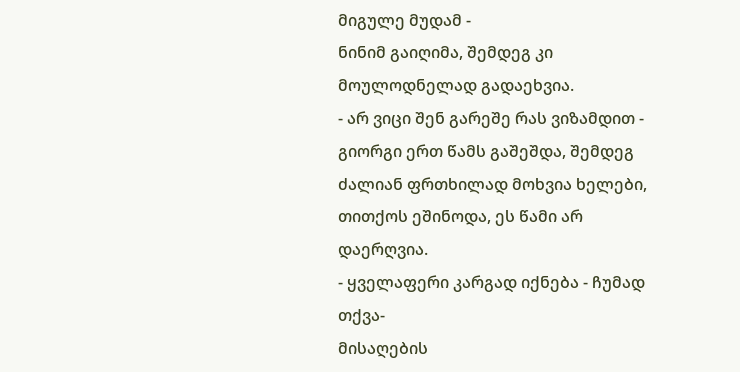მიგულე მუდამ -
ნინიმ გაიღიმა, შემდეგ კი მოულოდნელად გადაეხვია.
- არ ვიცი შენ გარეშე რას ვიზამდით - გიორგი ერთ წამს გაშეშდა, შემდეგ ძალიან ფრთხილად მოხვია ხელები, თითქოს ეშინოდა, ეს წამი არ დაერღვია.
- ყველაფერი კარგად იქნება - ჩუმად თქვა-
მისაღების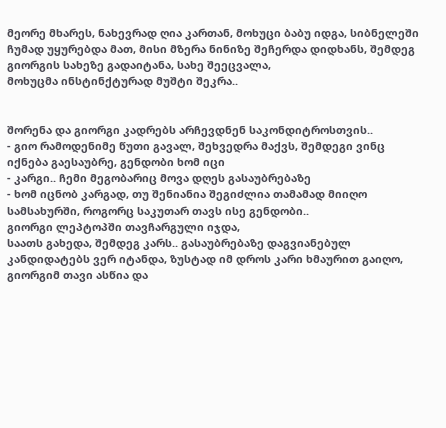მეორე მხარეს, ნახევრად ღია კართან, მოხუცი ბაბუ იდგა, სიბნელეში ჩუმად უყურებდა მათ, მისი მზერა ნინიზე შეჩერდა დიდხანს, შემდეგ გიორგის სახეზე გადაიტანა, სახე შეეცვალა,
მოხუცმა ინსტინქტურად მუშტი შეკრა..


შორენა და გიორგი კადრებს არჩევდნენ საკონდიტროსთვის..
- გიო რამოდენიმე წუთი გავალ, შეხვედრა მაქვს, შემდეგი ვინც იქნება გაესაუბრე, გენდობი ხომ იცი
- კარგი.. ჩემი მეგობარიც მოვა დღეს გასაუბრებაზე
- ხომ იცნობ კარგად, თუ შენიანია შეგიძლია თამამად მიიღო სამსახურში, როგორც საკუთარ თავს ისე გენდობი..
გიორგი ლეპტოპში თავჩარგული იჯდა,
საათს გახედა, შემდეგ კარს.. გასაუბრებაზე დაგვიანებულ კანდიდატებს ვერ იტანდა, ზუსტად იმ დროს კარი ხმაურით გაიღო, გიორგიმ თავი ასწია და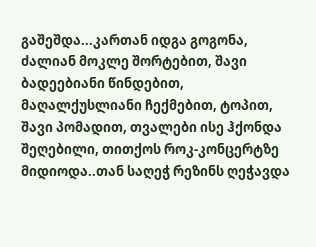გაშეშდა...კართან იდგა გოგონა, ძალიან მოკლე შორტებით, შავი ბადეებიანი წინდებით, მაღალქუსლიანი ჩექმებით, ტოპით, შავი პომადით, თვალები ისე ჰქონდა შეღებილი, თითქოს როკ-კონცერტზე მიდიოდა..თან საღეჭ რეზინს ღეჭავდა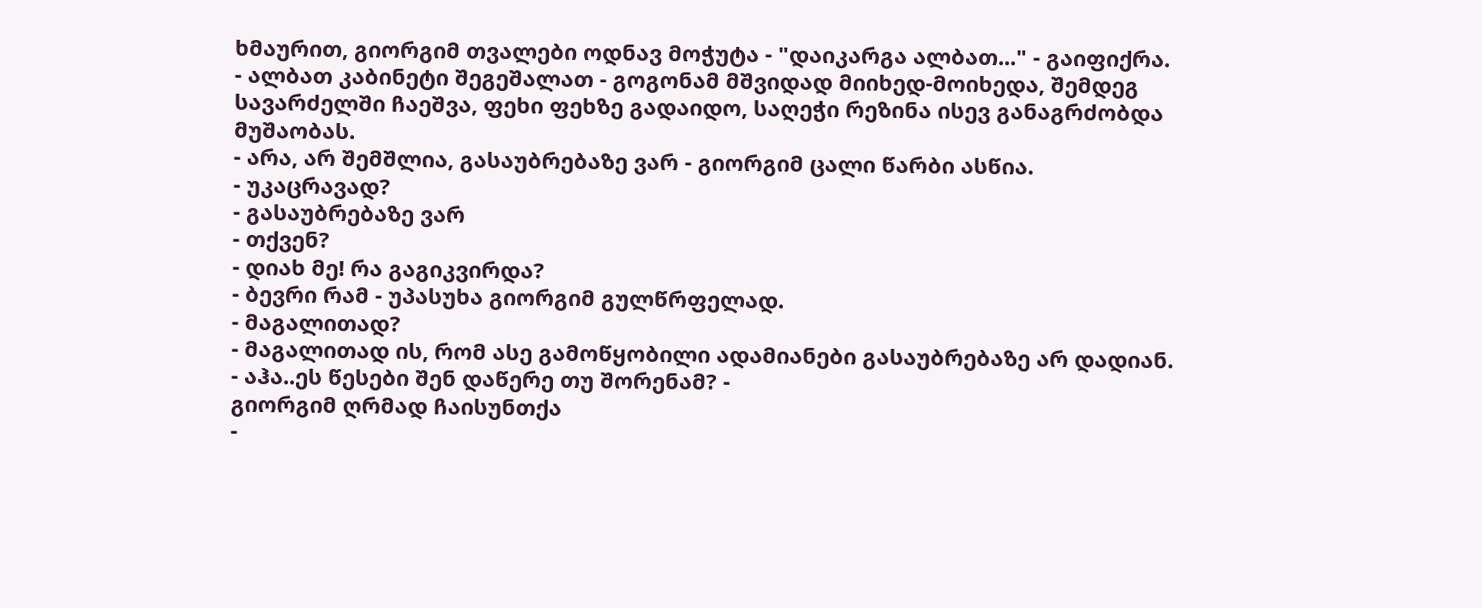ხმაურით, გიორგიმ თვალები ოდნავ მოჭუტა - "დაიკარგა ალბათ..." - გაიფიქრა.
- ალბათ კაბინეტი შეგეშალათ - გოგონამ მშვიდად მიიხედ-მოიხედა, შემდეგ სავარძელში ჩაეშვა, ფეხი ფეხზე გადაიდო, საღეჭი რეზინა ისევ განაგრძობდა მუშაობას.
- არა, არ შემშლია, გასაუბრებაზე ვარ - გიორგიმ ცალი წარბი ასწია.
- უკაცრავად?
- გასაუბრებაზე ვარ
- თქვენ?
- დიახ მე! რა გაგიკვირდა?
- ბევრი რამ - უპასუხა გიორგიმ გულწრფელად.
- მაგალითად?
- მაგალითად ის, რომ ასე გამოწყობილი ადამიანები გასაუბრებაზე არ დადიან.
- აჰა..ეს წესები შენ დაწერე თუ შორენამ? -
გიორგიმ ღრმად ჩაისუნთქა
-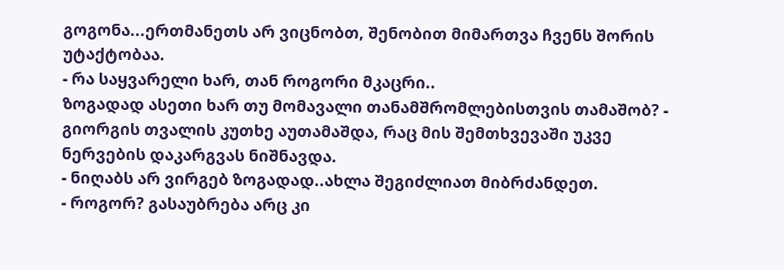გოგონა...ერთმანეთს არ ვიცნობთ, შენობით მიმართვა ჩვენს შორის უტაქტობაა.
- რა საყვარელი ხარ, თან როგორი მკაცრი..
ზოგადად ასეთი ხარ თუ მომავალი თანამშრომლებისთვის თამაშობ? - გიორგის თვალის კუთხე აუთამაშდა, რაც მის შემთხვევაში უკვე ნერვების დაკარგვას ნიშნავდა.
- ნიღაბს არ ვირგებ ზოგადად..ახლა შეგიძლიათ მიბრძანდეთ.
- როგორ? გასაუბრება არც კი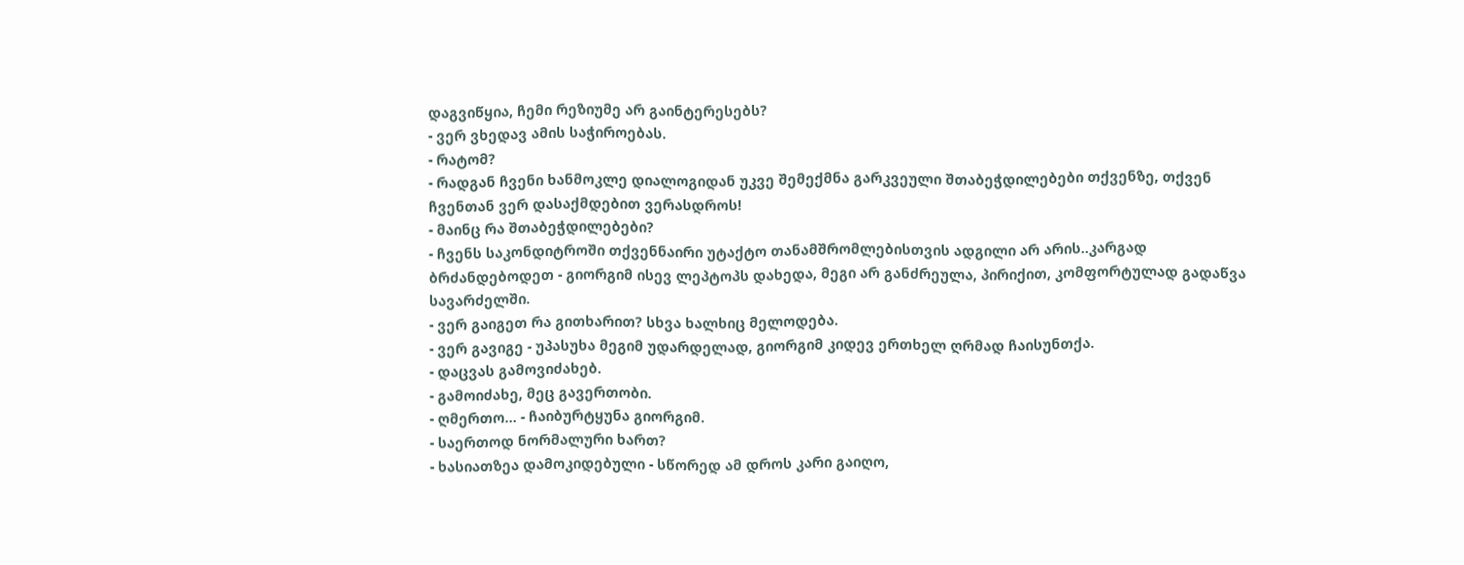დაგვიწყია, ჩემი რეზიუმე არ გაინტერესებს?
- ვერ ვხედავ ამის საჭიროებას.
- რატომ?
- რადგან ჩვენი ხანმოკლე დიალოგიდან უკვე შემექმნა გარკვეული შთაბეჭდილებები თქვენზე, თქვენ ჩვენთან ვერ დასაქმდებით ვერასდროს!
- მაინც რა შთაბეჭდილებები?
- ჩვენს საკონდიტროში თქვენნაირი უტაქტო თანამშრომლებისთვის ადგილი არ არის..კარგად ბრძანდებოდეთ - გიორგიმ ისევ ლეპტოპს დახედა, მეგი არ განძრეულა, პირიქით, კომფორტულად გადაწვა სავარძელში.
- ვერ გაიგეთ რა გითხარით? სხვა ხალხიც მელოდება.
- ვერ გავიგე - უპასუხა მეგიმ უდარდელად, გიორგიმ კიდევ ერთხელ ღრმად ჩაისუნთქა.
- დაცვას გამოვიძახებ.
- გამოიძახე, მეც გავერთობი.
- ღმერთო... - ჩაიბურტყუნა გიორგიმ.
- საერთოდ ნორმალური ხართ?
- ხასიათზეა დამოკიდებული - სწორედ ამ დროს კარი გაიღო,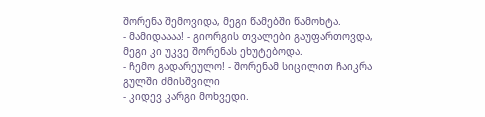შორენა შემოვიდა, მეგი წამებში წამოხტა.
- მამიდაააა! - გიორგის თვალები გაუფართოვდა, მეგი კი უკვე შორენას ეხუტებოდა.
- ჩემო გადარეულო! - შორენამ სიცილით ჩაიკრა გულში ძმისშვილი
- კიდევ კარგი მოხვედი.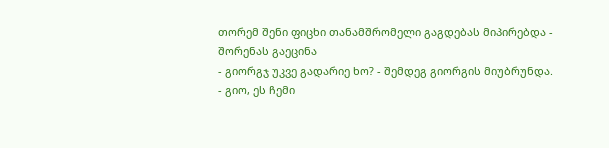თორემ შენი ფიცხი თანამშრომელი გაგდებას მიპირებდა - შორენას გაეცინა
- გიორგჯ უკვე გადარიე ხო? - შემდეგ გიორგის მიუბრუნდა.
- გიო, ეს ჩემი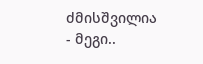ძმისშვილია - მეგი..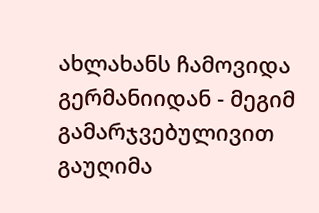ახლახანს ჩამოვიდა გერმანიიდან - მეგიმ გამარჯვებულივით გაუღიმა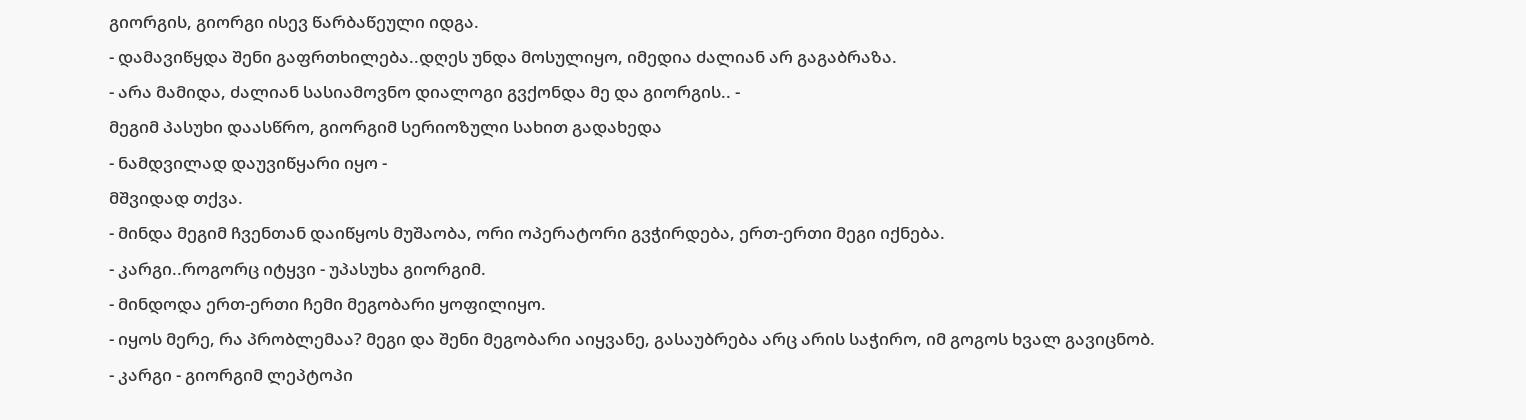გიორგის, გიორგი ისევ წარბაწეული იდგა.
- დამავიწყდა შენი გაფრთხილება..დღეს უნდა მოსულიყო, იმედია ძალიან არ გაგაბრაზა.
- არა მამიდა, ძალიან სასიამოვნო დიალოგი გვქონდა მე და გიორგის.. -
მეგიმ პასუხი დაასწრო, გიორგიმ სერიოზული სახით გადახედა
- ნამდვილად დაუვიწყარი იყო -
მშვიდად თქვა.
- მინდა მეგიმ ჩვენთან დაიწყოს მუშაობა, ორი ოპერატორი გვჭირდება, ერთ-ერთი მეგი იქნება.
- კარგი..როგორც იტყვი - უპასუხა გიორგიმ.
- მინდოდა ერთ-ერთი ჩემი მეგობარი ყოფილიყო.
- იყოს მერე, რა პრობლემაა? მეგი და შენი მეგობარი აიყვანე, გასაუბრება არც არის საჭირო, იმ გოგოს ხვალ გავიცნობ.
- კარგი - გიორგიმ ლეპტოპი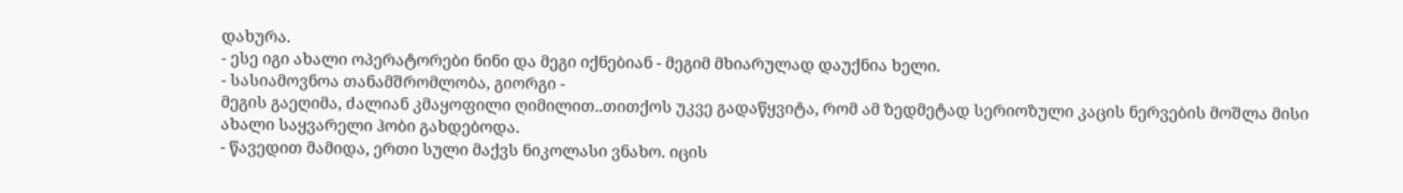დახურა.
- ესე იგი ახალი ოპერატორები ნინი და მეგი იქნებიან - მეგიმ მხიარულად დაუქნია ხელი.
- სასიამოვნოა თანამშრომლობა, გიორგი -
მეგის გაეღიმა, ძალიან კმაყოფილი ღიმილით..თითქოს უკვე გადაწყვიტა, რომ ამ ზედმეტად სერიოზული კაცის ნერვების მოშლა მისი ახალი საყვარელი ჰობი გახდებოდა.
- წავედით მამიდა, ერთი სული მაქვს ნიკოლასი ვნახო. იცის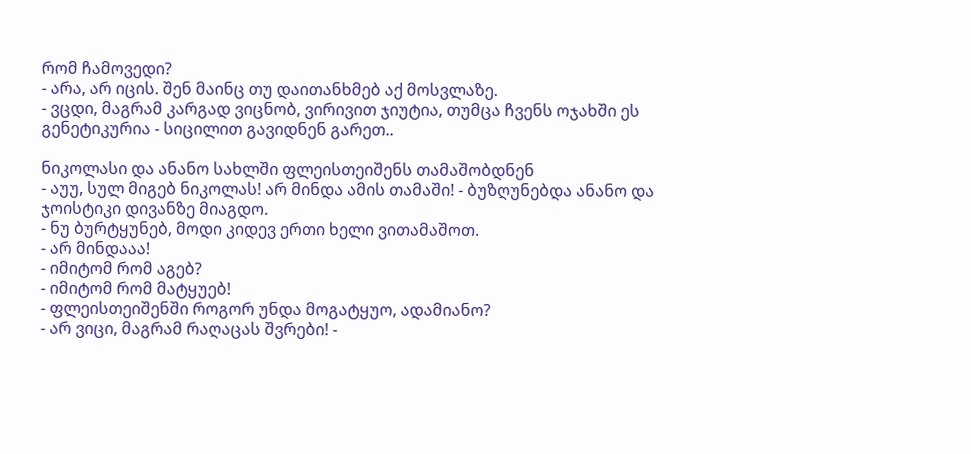რომ ჩამოვედი?
- არა, არ იცის. შენ მაინც თუ დაითანხმებ აქ მოსვლაზე.
- ვცდი, მაგრამ კარგად ვიცნობ, ვირივით ჯიუტია, თუმცა ჩვენს ოჯახში ეს გენეტიკურია - სიცილით გავიდნენ გარეთ..

ნიკოლასი და ანანო სახლში ფლეისთეიშენს თამაშობდნენ
- აუუ, სულ მიგებ ნიკოლას! არ მინდა ამის თამაში! - ბუზღუნებდა ანანო და ჯოისტიკი დივანზე მიაგდო.
- ნუ ბურტყუნებ, მოდი კიდევ ერთი ხელი ვითამაშოთ.
- არ მინდააა!
- იმიტომ რომ აგებ?
- იმიტომ რომ მატყუებ!
- ფლეისთეიშენში როგორ უნდა მოგატყუო, ადამიანო?
- არ ვიცი, მაგრამ რაღაცას შვრები! -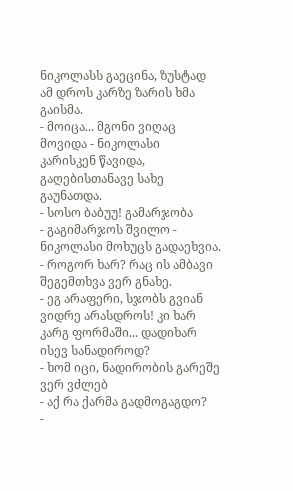ნიკოლასს გაეცინა, ზუსტად ამ დროს კარზე ზარის ხმა გაისმა.
- მოიცა... მგონი ვიღაც მოვიდა - ნიკოლასი
კარისკენ წავიდა, გაღებისთანავე სახე გაუნათდა.
- სოსო ბაბუუ! გამარჯობა
- გაგიმარჯოს შვილო - ნიკოლასი მოხუცს გადაეხვია.
- როგორ ხარ? რაც ის ამბავი შეგემთხვა ვერ გნახე.
- ეგ არაფერი, სჯობს გვიან ვიდრე არასდროს! კი ხარ კარგ ფორმაში... დადიხარ ისევ სანადიროდ?
- ხომ იცი, ნადირობის გარეშე ვერ ვძლებ
- აქ რა ქარმა გადმოგაგდო?
-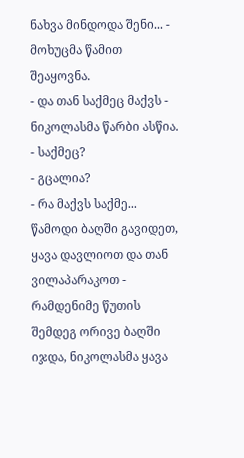ნახვა მინდოდა შენი... - მოხუცმა წამით შეაყოვნა.
- და თან საქმეც მაქვს - ნიკოლასმა წარბი ასწია.
- საქმეც?
- გცალია?
- რა მაქვს საქმე... წამოდი ბაღში გავიდეთ, ყავა დავლიოთ და თან ვილაპარაკოთ - რამდენიმე წუთის შემდეგ ორივე ბაღში იჯდა, ნიკოლასმა ყავა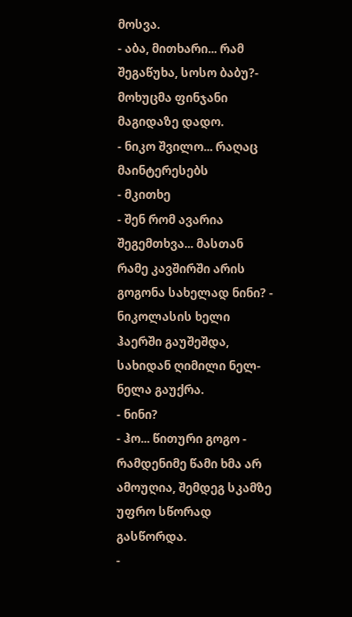მოსვა.
- აბა, მითხარი... რამ შეგაწუხა, სოსო ბაბუ?-
მოხუცმა ფინჯანი მაგიდაზე დადო.
- ნიკო შვილო... რაღაც მაინტერესებს
- მკითხე
- შენ რომ ავარია შეგემთხვა... მასთან რამე კავშირში არის გოგონა სახელად ნინი? - ნიკოლასის ხელი ჰაერში გაუშეშდა, სახიდან ღიმილი ნელ-ნელა გაუქრა.
- ნინი?
- ჰო... წითური გოგო - რამდენიმე წამი ხმა არ ამოუღია, შემდეგ სკამზე უფრო სწორად გასწორდა.
-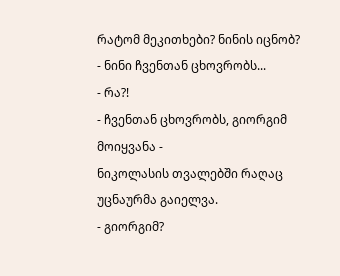რატომ მეკითხები? ნინის იცნობ?
- ნინი ჩვენთან ცხოვრობს...
- რა?!
- ჩვენთან ცხოვრობს, გიორგიმ მოიყვანა -
ნიკოლასის თვალებში რაღაც უცნაურმა გაიელვა.
- გიორგიმ?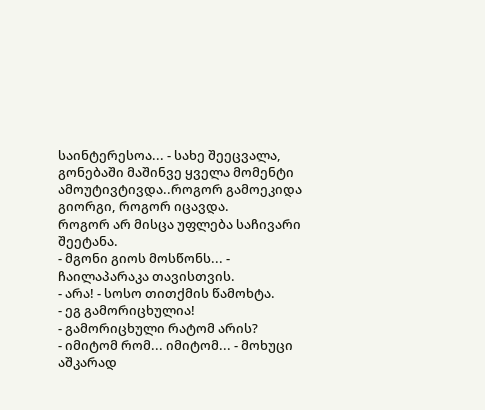საინტერესოა... - სახე შეეცვალა, გონებაში მაშინვე ყველა მომენტი ამოუტივტივდა..როგორ გამოეკიდა გიორგი, როგორ იცავდა.
როგორ არ მისცა უფლება საჩივარი შეეტანა.
- მგონი გიოს მოსწონს... - ჩაილაპარაკა თავისთვის.
- არა! - სოსო თითქმის წამოხტა.
- ეგ გამორიცხულია!
- გამორიცხული რატომ არის?
- იმიტომ რომ... იმიტომ... - მოხუცი აშკარად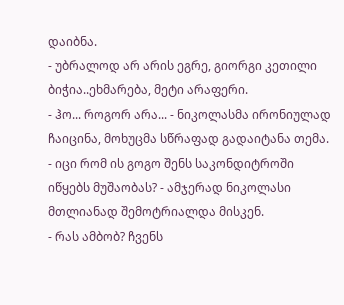დაიბნა.
- უბრალოდ არ არის ეგრე, გიორგი კეთილი ბიჭია..ეხმარება, მეტი არაფერი.
- ჰო... როგორ არა... - ნიკოლასმა ირონიულად ჩაიცინა, მოხუცმა სწრაფად გადაიტანა თემა.
- იცი რომ ის გოგო შენს საკონდიტროში იწყებს მუშაობას? - ამჯერად ნიკოლასი მთლიანად შემოტრიალდა მისკენ.
- რას ამბობ? ჩვენს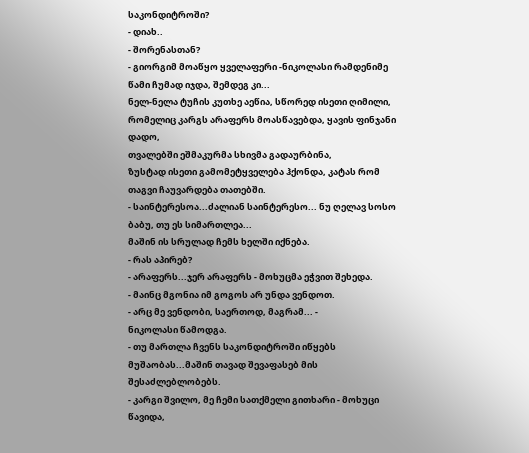საკონდიტროში?
- დიახ..
- შორენასთან?
- გიორგიმ მოაწყო ყველაფერი -ნიკოლასი რამდენიმე წამი ჩუმად იჯდა, შემდეგ კი...
ნელ-ნელა ტუჩის კუთხე აეწია, სწორედ ისეთი ღიმილი, რომელიც კარგს არაფერს მოასწავებდა, ყავის ფინჯანი დადო,
თვალებში ეშმაკურმა სხივმა გადაურბინა,
ზუსტად ისეთი გამომეტყველება ჰქონდა, კატას რომ თაგვი ჩაუვარდება თათებში.
- საინტერესოა...ძალიან საინტერესო... ნუ ღელავ სოსო ბაბუ, თუ ეს სიმართლეა...
მაშინ ის სრულად ჩემს ხელში იქნება.
- რას აპირებ?
- არაფერს...ჯერ არაფერს - მოხუცმა ეჭვით შეხედა.
- მაინც მგონია იმ გოგოს არ უნდა ვენდოთ.
- არც მე ვენდობი, საერთოდ, მაგრამ... -
ნიკოლასი წამოდგა.
- თუ მართლა ჩვენს საკონდიტროში იწყებს მუშაობას...მაშინ თავად შევაფასებ მის შესაძლებლობებს.
- კარგი შვილო, მე ჩემი სათქმელი გითხარი - მოხუცი წავიდა,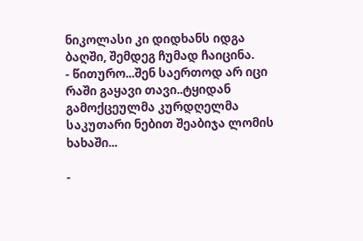ნიკოლასი კი დიდხანს იდგა ბაღში, შემდეგ ჩუმად ჩაიცინა.
- წითურო...შენ საერთოდ არ იცი რაში გაყავი თავი..ტყიდან გამოქცეულმა კურდღელმა საკუთარი ნებით შეაბიჯა ლომის ხახაში...

-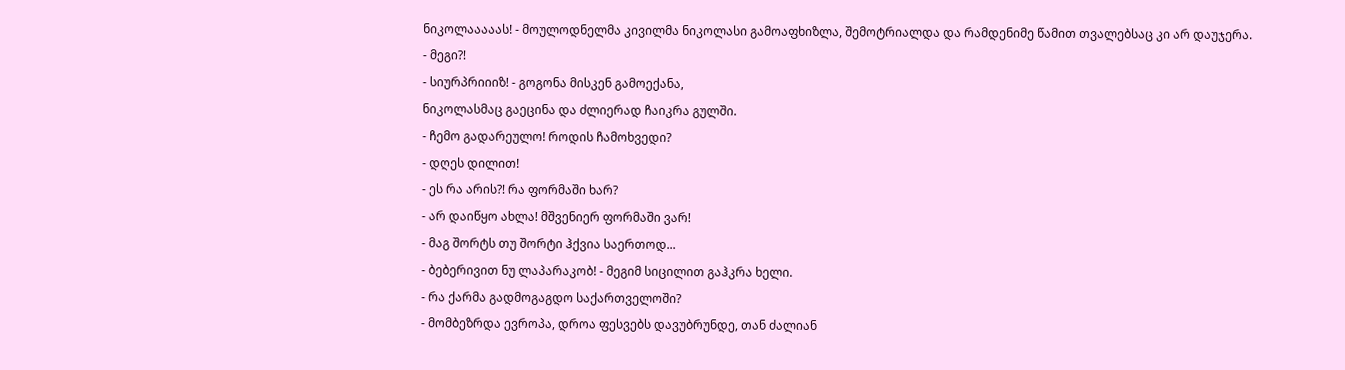ნიკოლააააას! - მოულოდნელმა კივილმა ნიკოლასი გამოაფხიზლა, შემოტრიალდა და რამდენიმე წამით თვალებსაც კი არ დაუჯერა.
- მეგი?!
- სიურპრიიიზ! - გოგონა მისკენ გამოექანა,
ნიკოლასმაც გაეცინა და ძლიერად ჩაიკრა გულში.
- ჩემო გადარეულო! როდის ჩამოხვედი?
- დღეს დილით!
- ეს რა არის?! რა ფორმაში ხარ?
- არ დაიწყო ახლა! მშვენიერ ფორმაში ვარ!
- მაგ შორტს თუ შორტი ჰქვია საერთოდ...
- ბებერივით ნუ ლაპარაკობ! - მეგიმ სიცილით გაჰკრა ხელი.
- რა ქარმა გადმოგაგდო საქართველოში?
- მომბეზრდა ევროპა, დროა ფესვებს დავუბრუნდე, თან ძალიან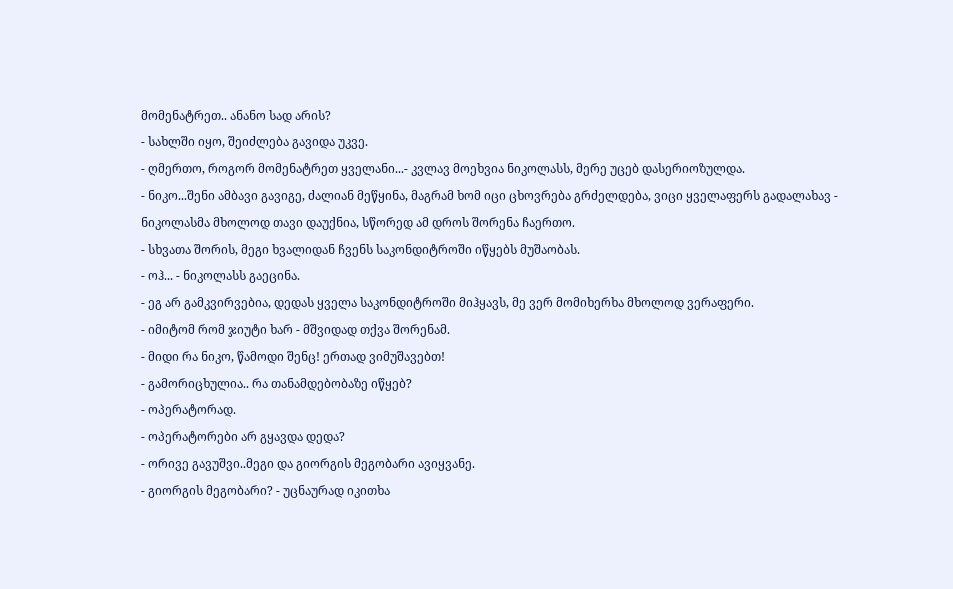მომენატრეთ.. ანანო სად არის?
- სახლში იყო, შეიძლება გავიდა უკვე.
- ღმერთო, როგორ მომენატრეთ ყველანი...- კვლავ მოეხვია ნიკოლასს, მერე უცებ დასერიოზულდა.
- ნიკო...შენი ამბავი გავიგე, ძალიან მეწყინა, მაგრამ ხომ იცი ცხოვრება გრძელდება, ვიცი ყველაფერს გადალახავ - ნიკოლასმა მხოლოდ თავი დაუქნია, სწორედ ამ დროს შორენა ჩაერთო.
- სხვათა შორის, მეგი ხვალიდან ჩვენს საკონდიტროში იწყებს მუშაობას.
- ოჰ... - ნიკოლასს გაეცინა.
- ეგ არ გამკვირვებია, დედას ყველა საკონდიტროში მიჰყავს, მე ვერ მომიხერხა მხოლოდ ვერაფერი.
- იმიტომ რომ ჯიუტი ხარ - მშვიდად თქვა შორენამ.
- მიდი რა ნიკო, წამოდი შენც! ერთად ვიმუშავებთ!
- გამორიცხულია.. რა თანამდებობაზე იწყებ?
- ოპერატორად.
- ოპერატორები არ გყავდა დედა?
- ორივე გავუშვი..მეგი და გიორგის მეგობარი ავიყვანე.
- გიორგის მეგობარი? - უცნაურად იკითხა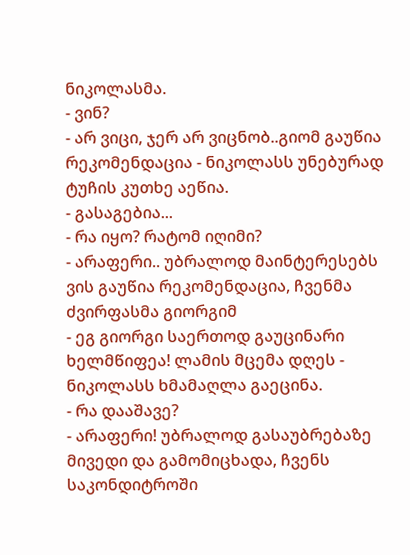ნიკოლასმა.
- ვინ?
- არ ვიცი, ჯერ არ ვიცნობ..გიომ გაუწია რეკომენდაცია - ნიკოლასს უნებურად ტუჩის კუთხე აეწია.
- გასაგებია...
- რა იყო? რატომ იღიმი?
- არაფერი.. უბრალოდ მაინტერესებს ვის გაუწია რეკომენდაცია, ჩვენმა ძვირფასმა გიორგიმ
- ეგ გიორგი საერთოდ გაუცინარი ხელმწიფეა! ლამის მცემა დღეს - ნიკოლასს ხმამაღლა გაეცინა.
- რა დააშავე?
- არაფერი! უბრალოდ გასაუბრებაზე მივედი და გამომიცხადა, ჩვენს საკონდიტროში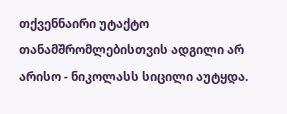თქვენნაირი უტაქტო თანამშრომლებისთვის ადგილი არ არისო - ნიკოლასს სიცილი აუტყდა.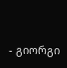- გიორგი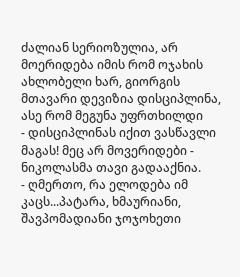ძალიან სერიოზულია, არ მოერიდება იმის რომ ოჯახის ახლობელი ხარ, გიორგის მთავარი დევიზია დისციპლინა, ასე რომ მეგუნა უფრთხილდი
- დისციპლინას იქით ვასწავლი მაგას! მეც არ მოვერიდები - ნიკოლასმა თავი გადააქნია.
- ღმერთო, რა ელოდება იმ კაცს...პატარა, ხმაურიანი, შავპომადიანი ჯოჯოხეთი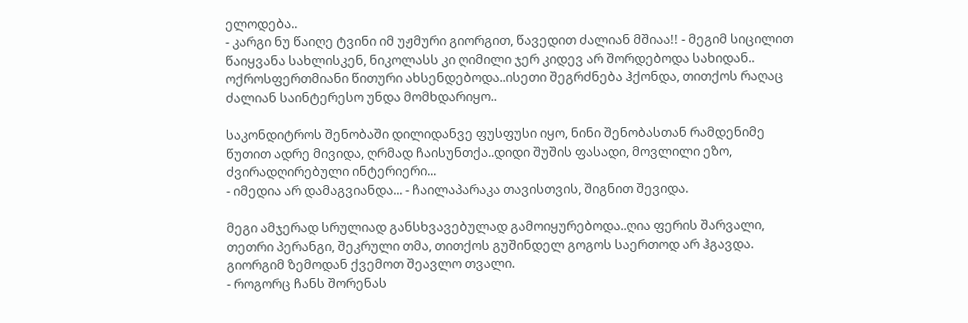ელოდება..
- კარგი ნუ წაიღე ტვინი იმ უჟმური გიორგით, წავედით ძალიან მშიაა!! - მეგიმ სიცილით წაიყვანა სახლისკენ, ნიკოლასს კი ღიმილი ჯერ კიდევ არ შორდებოდა სახიდან.. ოქროსფერთმიანი წითური ახსენდებოდა..ისეთი შეგრძნება ჰქონდა, თითქოს რაღაც ძალიან საინტერესო უნდა მომხდარიყო..

საკონდიტროს შენობაში დილიდანვე ფუსფუსი იყო, ნინი შენობასთან რამდენიმე წუთით ადრე მივიდა, ღრმად ჩაისუნთქა..დიდი შუშის ფასადი, მოვლილი ეზო, ძვირადღირებული ინტერიერი...
- იმედია არ დამაგვიანდა... - ჩაილაპარაკა თავისთვის, შიგნით შევიდა.

მეგი ამჯერად სრულიად განსხვავებულად გამოიყურებოდა..ღია ფერის შარვალი, თეთრი პერანგი, შეკრული თმა, თითქოს გუშინდელ გოგოს საერთოდ არ ჰგავდა.
გიორგიმ ზემოდან ქვემოთ შეავლო თვალი.
- როგორც ჩანს შორენას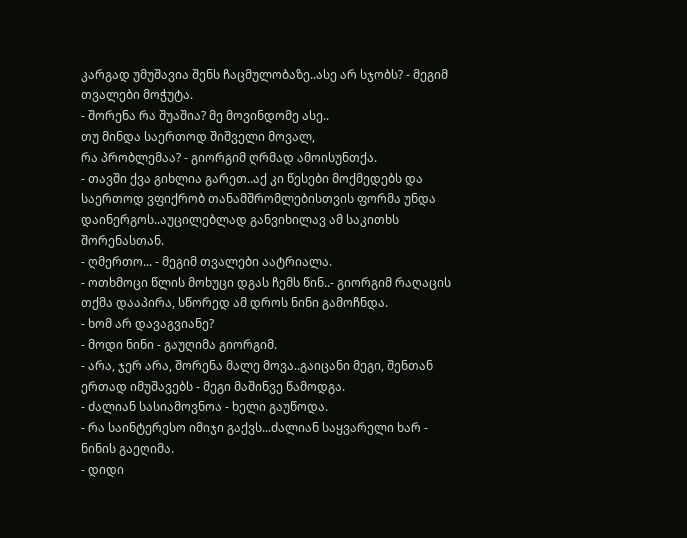კარგად უმუშავია შენს ჩაცმულობაზე..ასე არ სჯობს? - მეგიმ თვალები მოჭუტა.
- შორენა რა შუაშია? მე მოვინდომე ასე..
თუ მინდა საერთოდ შიშველი მოვალ,
რა პრობლემაა? - გიორგიმ ღრმად ამოისუნთქა.
- თავში ქვა გიხლია გარეთ..აქ კი წესები მოქმედებს და საერთოდ ვფიქრობ თანამშრომლებისთვის ფორმა უნდა დაინერგოს..აუცილებლად განვიხილავ ამ საკითხს შორენასთან.
- ღმერთო... - მეგიმ თვალები აატრიალა.
- ოთხმოცი წლის მოხუცი დგას ჩემს წინ..- გიორგიმ რაღაცის თქმა დააპირა, სწორედ ამ დროს ნინი გამოჩნდა.
- ხომ არ დავაგვიანე?
- მოდი ნინი - გაუღიმა გიორგიმ.
- არა, ჯერ არა, შორენა მალე მოვა..გაიცანი მეგი, შენთან ერთად იმუშავებს - მეგი მაშინვე წამოდგა.
- ძალიან სასიამოვნოა - ხელი გაუწოდა.
- რა საინტერესო იმიჯი გაქვს...ძალიან საყვარელი ხარ - ნინის გაეღიმა.
- დიდი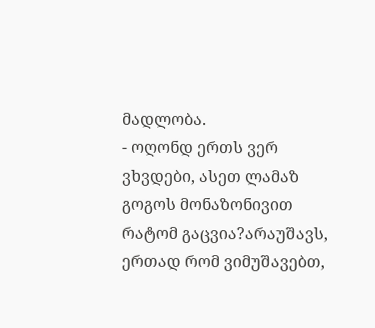მადლობა.
- ოღონდ ერთს ვერ ვხვდები, ასეთ ლამაზ გოგოს მონაზონივით რატომ გაცვია?არაუშავს, ერთად რომ ვიმუშავებთ,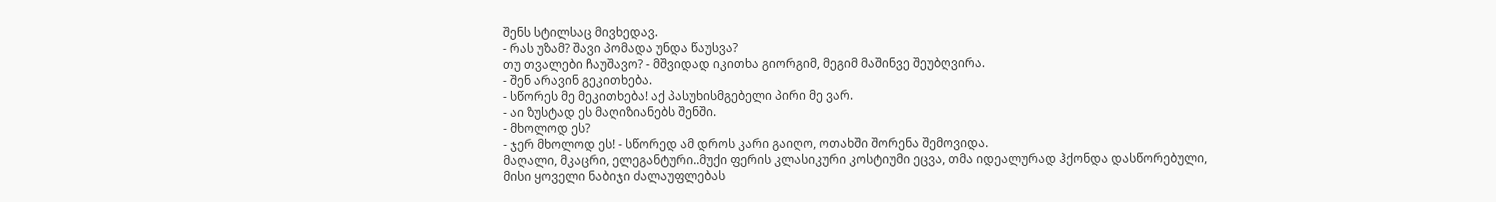შენს სტილსაც მივხედავ.
- რას უზამ? შავი პომადა უნდა წაუსვა?
თუ თვალები ჩაუშავო? - მშვიდად იკითხა გიორგიმ, მეგიმ მაშინვე შეუბღვირა.
- შენ არავინ გეკითხება.
- სწორეს მე მეკითხება! აქ პასუხისმგებელი პირი მე ვარ.
- აი ზუსტად ეს მაღიზიანებს შენში.
- მხოლოდ ეს?
- ჯერ მხოლოდ ეს! - სწორედ ამ დროს კარი გაიღო, ოთახში შორენა შემოვიდა.
მაღალი, მკაცრი, ელეგანტური..მუქი ფერის კლასიკური კოსტიუმი ეცვა, თმა იდეალურად ჰქონდა დასწორებული,
მისი ყოველი ნაბიჯი ძალაუფლებას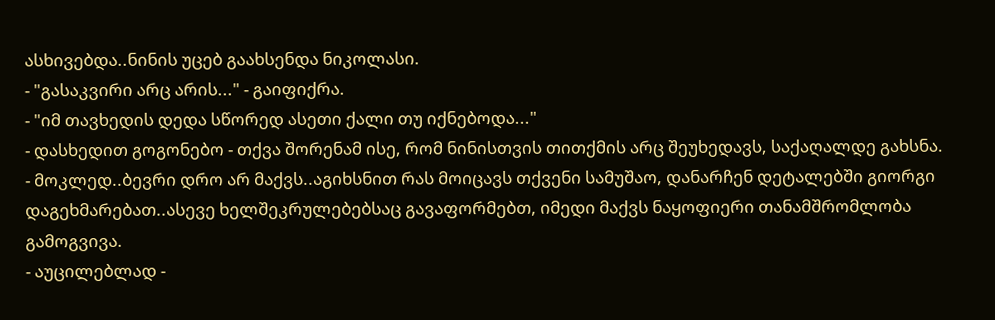ასხივებდა..ნინის უცებ გაახსენდა ნიკოლასი.
- "გასაკვირი არც არის..." - გაიფიქრა.
- "იმ თავხედის დედა სწორედ ასეთი ქალი თუ იქნებოდა..."
- დასხედით გოგონებო - თქვა შორენამ ისე, რომ ნინისთვის თითქმის არც შეუხედავს, საქაღალდე გახსნა.
- მოკლედ..ბევრი დრო არ მაქვს..აგიხსნით რას მოიცავს თქვენი სამუშაო, დანარჩენ დეტალებში გიორგი დაგეხმარებათ..ასევე ხელშეკრულებებსაც გავაფორმებთ, იმედი მაქვს ნაყოფიერი თანამშრომლობა გამოგვივა.
- აუცილებლად -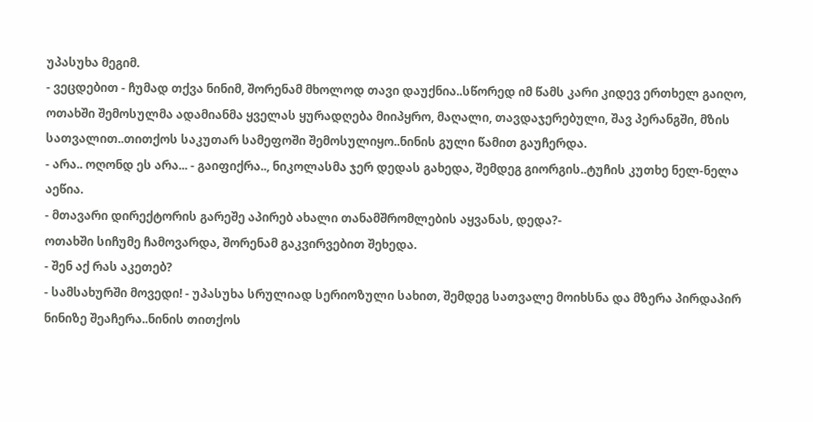უპასუხა მეგიმ.
- ვეცდებით - ჩუმად თქვა ნინიმ, შორენამ მხოლოდ თავი დაუქნია..სწორედ იმ წამს კარი კიდევ ერთხელ გაიღო, ოთახში შემოსულმა ადამიანმა ყველას ყურადღება მიიპყრო, მაღალი, თავდაჯერებული, შავ პერანგში, მზის სათვალით..თითქოს საკუთარ სამეფოში შემოსულიყო..ნინის გული წამით გაუჩერდა.
- არა.. ოღონდ ეს არა... - გაიფიქრა.., ნიკოლასმა ჯერ დედას გახედა, შემდეგ გიორგის..ტუჩის კუთხე ნელ-ნელა აეწია.
- მთავარი დირექტორის გარეშე აპირებ ახალი თანამშრომლების აყვანას, დედა?-
ოთახში სიჩუმე ჩამოვარდა, შორენამ გაკვირვებით შეხედა.
- შენ აქ რას აკეთებ?
- სამსახურში მოვედი! - უპასუხა სრულიად სერიოზული სახით, შემდეგ სათვალე მოიხსნა და მზერა პირდაპირ ნინიზე შეაჩერა..ნინის თითქოს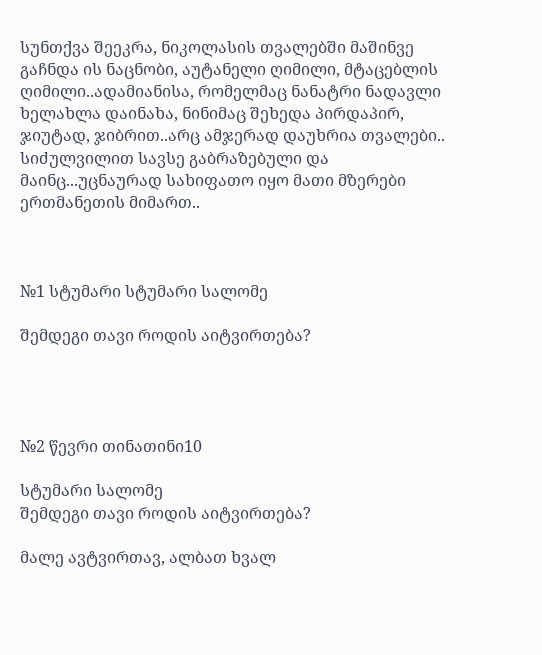სუნთქვა შეეკრა, ნიკოლასის თვალებში მაშინვე გაჩნდა ის ნაცნობი, აუტანელი ღიმილი, მტაცებლის ღიმილი..ადამიანისა, რომელმაც ნანატრი ნადავლი ხელახლა დაინახა, ნინიმაც შეხედა პირდაპირ, ჯიუტად, ჯიბრით..არც ამჯერად დაუხრია თვალები.. სიძულვილით სავსე გაბრაზებული და მაინც...უცნაურად სახიფათო იყო მათი მზერები ერთმანეთის მიმართ..



№1 სტუმარი სტუმარი სალომე

შემდეგი თავი როდის აიტვირთება?




№2 წევრი თინათინი10

სტუმარი სალომე
შემდეგი თავი როდის აიტვირთება?

მალე ავტვირთავ, ალბათ ხვალ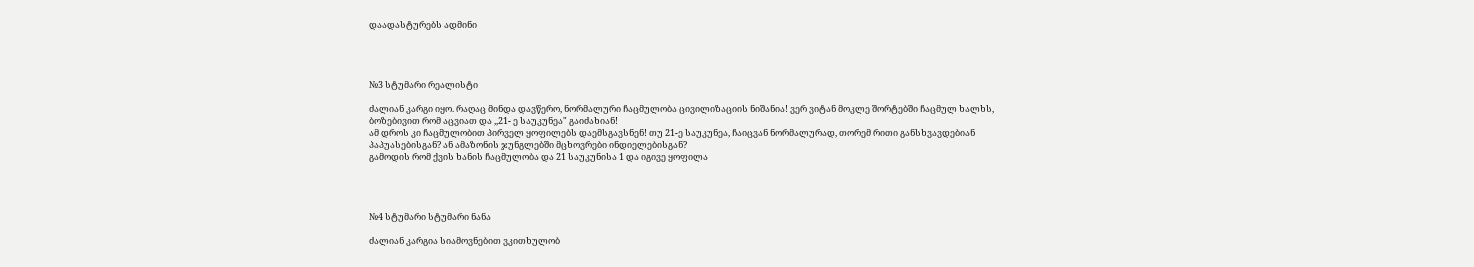დაადასტურებს ადმინი




№3 სტუმარი რეალისტი

ძალიან კარგი იყო. რაღაც მინდა დავწერო, ნორმალური ჩაცმულობა ცივილიზაციის ნიშანია! ვერ ვიტან მოკლე შორტებში ჩაცმულ ხალხს, ბოზებივით რომ აცვიათ და ,,21- ე საუკუნეა" გაიძახიან!
ამ დროს კი ჩაცმულობით პირველ ყოფილებს დაემსგავსნენ! თუ 21-ე საუკუნეა, ჩაიცვან ნორმალურად, თორემ რითი განსხვავდებიან პაპუასებისგან? ან ამაზონის ჯუნგლებში მცხოვრები ინდიელებისგან?
გამოდის რომ ქვის ხანის ჩაცმულობა და 21 საუკუნისა 1 და იგივე ყოფილა




№4 სტუმარი სტუმარი ნანა

ძალიან კარგია სიამოვნებით ვკითხულობ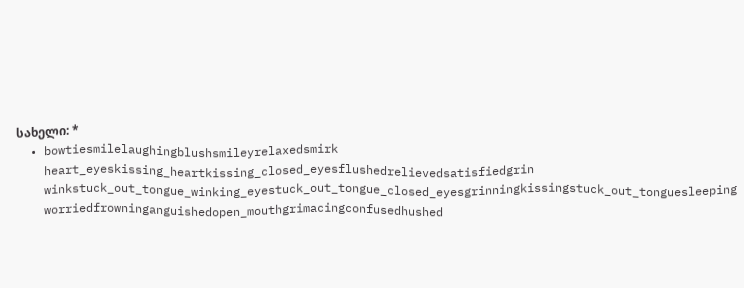სახელი: *
  • bowtiesmilelaughingblushsmileyrelaxedsmirk
    heart_eyeskissing_heartkissing_closed_eyesflushedrelievedsatisfiedgrin
    winkstuck_out_tongue_winking_eyestuck_out_tongue_closed_eyesgrinningkissingstuck_out_tonguesleeping
    worriedfrowninganguishedopen_mouthgrimacingconfusedhushed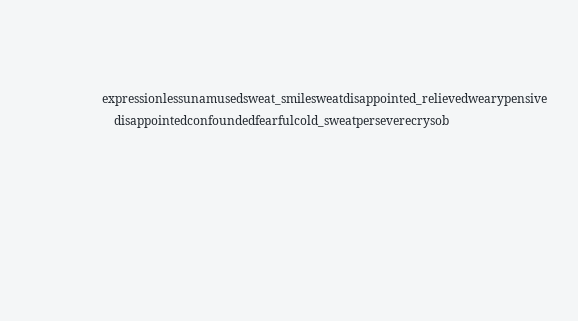expressionlessunamusedsweat_smilesweatdisappointed_relievedwearypensive
    disappointedconfoundedfearfulcold_sweatperseverecrysob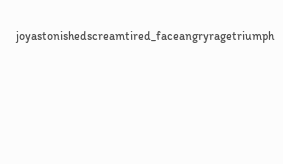joyastonishedscreamtired_faceangryragetriumph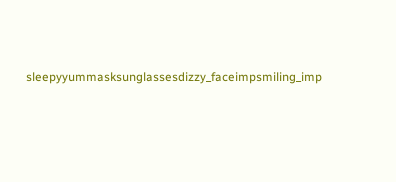sleepyyummasksunglassesdizzy_faceimpsmiling_imp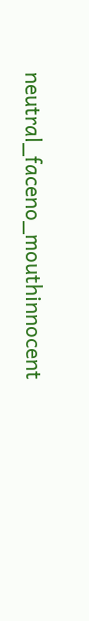neutral_faceno_mouthinnocent